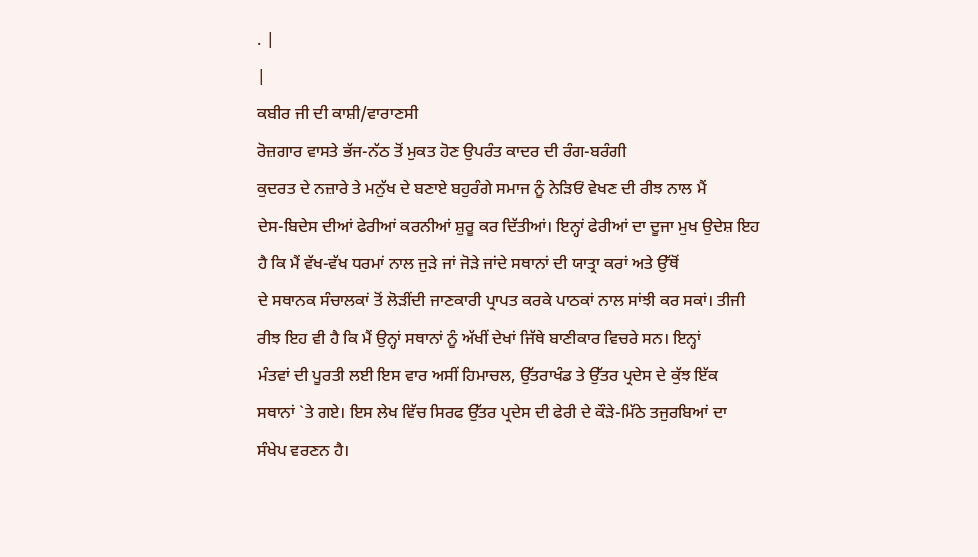. |
|
ਕਬੀਰ ਜੀ ਦੀ ਕਾਸ਼ੀ/ਵਾਰਾਣਸੀ
ਰੋਜ਼ਗਾਰ ਵਾਸਤੇ ਭੱਜ-ਨੱਠ ਤੋਂ ਮੁਕਤ ਹੋਣ ਉਪਰੰਤ ਕਾਦਰ ਦੀ ਰੰਗ-ਬਰੰਗੀ
ਕੁਦਰਤ ਦੇ ਨਜ਼ਾਰੇ ਤੇ ਮਨੁੱਖ ਦੇ ਬਣਾਏ ਬਹੁਰੰਗੇ ਸਮਾਜ ਨੂੰ ਨੇੜਿਓਂ ਵੇਖਣ ਦੀ ਰੀਝ ਨਾਲ ਮੈਂ
ਦੇਸ-ਬਿਦੇਸ ਦੀਆਂ ਫੇਰੀਆਂ ਕਰਨੀਆਂ ਸ਼ੁਰੂ ਕਰ ਦਿੱਤੀਆਂ। ਇਨ੍ਹਾਂ ਫੇਰੀਆਂ ਦਾ ਦੂਜਾ ਮੁਖ ਉਦੇਸ਼ ਇਹ
ਹੈ ਕਿ ਮੈਂ ਵੱਖ-ਵੱਖ ਧਰਮਾਂ ਨਾਲ ਜੁੜੇ ਜਾਂ ਜੋੜੇ ਜਾਂਦੇ ਸਥਾਨਾਂ ਦੀ ਯਾਤ੍ਰਾ ਕਰਾਂ ਅਤੇ ਉੱਥੋਂ
ਦੇ ਸਥਾਨਕ ਸੰਚਾਲਕਾਂ ਤੋਂ ਲੋੜੀਂਦੀ ਜਾਣਕਾਰੀ ਪ੍ਰਾਪਤ ਕਰਕੇ ਪਾਠਕਾਂ ਨਾਲ ਸਾਂਝੀ ਕਰ ਸਕਾਂ। ਤੀਜੀ
ਰੀਝ ਇਹ ਵੀ ਹੈ ਕਿ ਮੈਂ ਉਨ੍ਹਾਂ ਸਥਾਨਾਂ ਨੂੰ ਅੱਖੀਂ ਦੇਖਾਂ ਜਿੱਥੇ ਬਾਣੀਕਾਰ ਵਿਚਰੇ ਸਨ। ਇਨ੍ਹਾਂ
ਮੰਤਵਾਂ ਦੀ ਪੂਰਤੀ ਲਈ ਇਸ ਵਾਰ ਅਸੀਂ ਹਿਮਾਚਲ, ਉੱਤਰਾਖੰਡ ਤੇ ਉੱਤਰ ਪ੍ਰਦੇਸ ਦੇ ਕੁੱਝ ਇੱਕ
ਸਥਾਨਾਂ `ਤੇ ਗਏ। ਇਸ ਲੇਖ ਵਿੱਚ ਸਿਰਫ ਉੱਤਰ ਪ੍ਰਦੇਸ ਦੀ ਫੇਰੀ ਦੇ ਕੌੜੇ-ਮਿੱਠੇ ਤਜੁਰਬਿਆਂ ਦਾ
ਸੰਖੇਪ ਵਰਣਨ ਹੈ।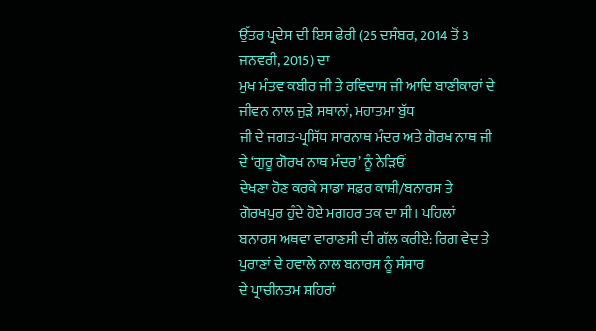ਉੱਤਰ ਪ੍ਰਦੇਸ ਦੀ ਇਸ ਫੇਰੀ (25 ਦਸੰਬਰ, 2014 ਤੋਂ 3 ਜਨਵਰੀ, 2015) ਦਾ
ਮੁਖ ਮੰਤਵ ਕਬੀਰ ਜੀ ਤੇ ਰਵਿਦਾਸ ਜੀ ਆਦਿ ਬਾਣੀਕਾਰਾਂ ਦੇ ਜੀਵਨ ਨਾਲ ਜੁੜੇ ਸਥਾਨਾਂ, ਮਹਾਤਮਾ ਬੁੱਧ
ਜੀ ਦੇ ਜਗਤ-ਪ੍ਰਸਿੱਧ ਸਾਰਨਾਥ ਮੰਦਰ ਅਤੇ ਗੋਰਖ ਨਾਥ ਜੀ ਦੇ ‘ਗੁਰੂ ਗੋਰਖ ਨਾਥ ਮੰਦਰ’ ਨੂੰ ਨੇੜਿਓਂ
ਦੇਖਣਾ ਹੋਣ ਕਰਕੇ ਸਾਡਾ ਸਫ਼ਰ ਕਾਸ਼ੀ/ਬਨਾਰਸ ਤੇ ਗੋਰਖਪੁਰ ਹੁੰਦੇ ਹੋਏ ਮਗਹਰ ਤਕ ਦਾ ਸੀ। ਪਹਿਲਾਂ
ਬਨਾਰਸ ਅਥਵਾ ਵਾਰਾਣਸੀ ਦੀ ਗੱਲ ਕਰੀਏ: ਰਿਗ ਵੇਦ ਤੇ ਪੁਰਾਣਾਂ ਦੇ ਹਵਾਲੇ ਨਾਲ ਬਨਾਰਸ ਨੂੰ ਸੰਸਾਰ
ਦੇ ਪ੍ਰਾਚੀਨਤਮ ਸ਼ਹਿਰਾਂ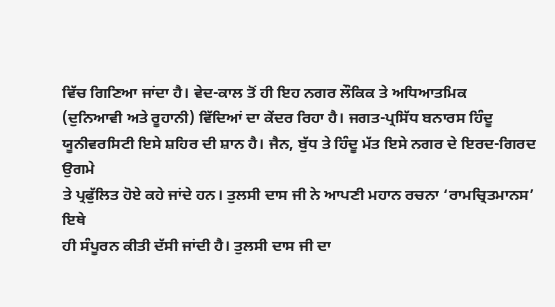ਵਿੱਚ ਗਿਣਿਆ ਜਾਂਦਾ ਹੈ। ਵੇਦ-ਕਾਲ ਤੋਂ ਹੀ ਇਹ ਨਗਰ ਲੌਕਿਕ ਤੇ ਅਧਿਆਤਮਿਕ
(ਦੁਨਿਆਵੀ ਅਤੇ ਰੂਹਾਨੀ) ਵਿੱਦਿਆਂ ਦਾ ਕੇਂਦਰ ਰਿਹਾ ਹੈ। ਜਗਤ-ਪ੍ਰਸਿੱਧ ਬਨਾਰਸ ਹਿੰਦੂ
ਯੂਨੀਵਰਸਿਟੀ ਇਸੇ ਸ਼ਹਿਰ ਦੀ ਸ਼ਾਨ ਹੈ। ਜੈਨ, ਬੁੱਧ ਤੇ ਹਿੰਦੂ ਮੱਤ ਇਸੇ ਨਗਰ ਦੇ ਇਰਦ-ਗਿਰਦ ਉਗਮੇ
ਤੇ ਪ੍ਰਫੁੱਲਿਤ ਹੋਏ ਕਹੇ ਜਾਂਦੇ ਹਨ। ਤੁਲਸੀ ਦਾਸ ਜੀ ਨੇ ਆਪਣੀ ਮਹਾਨ ਰਚਨਾ ‘ਰਾਮਚ੍ਰਿਤਮਾਨਸ’ ਇਥੇ
ਹੀ ਸੰਪੂਰਨ ਕੀਤੀ ਦੱਸੀ ਜਾਂਦੀ ਹੈ। ਤੁਲਸੀ ਦਾਸ ਜੀ ਦਾ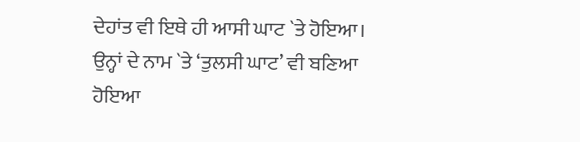ਦੇਹਾਂਤ ਵੀ ਇਥੇ ਹੀ ਆਸੀ ਘਾਟ `ਤੇ ਹੋਇਆ।
ਉਨ੍ਹਾਂ ਦੇ ਨਾਮ `ਤੇ ‘ਤੁਲਸੀ ਘਾਟ’ ਵੀ ਬਣਿਆ ਹੋਇਆ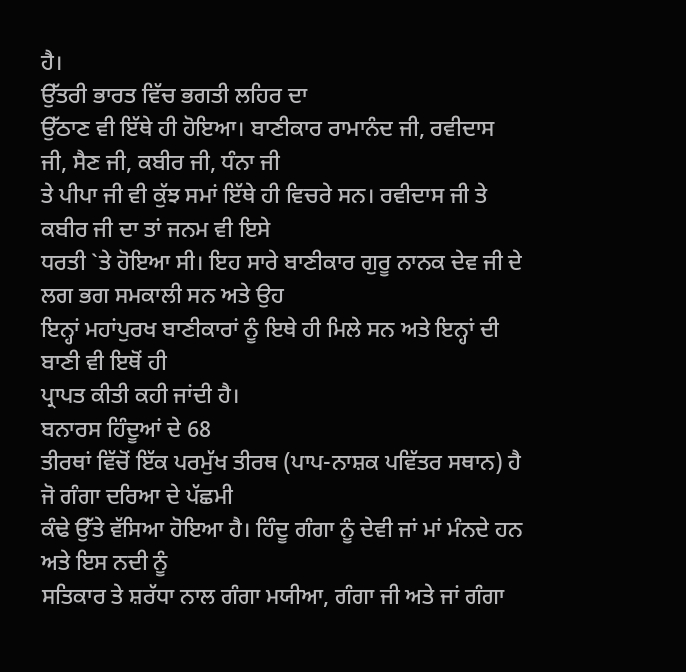ਹੈ।
ਉੱਤਰੀ ਭਾਰਤ ਵਿੱਚ ਭਗਤੀ ਲਹਿਰ ਦਾ
ਉੱਠਾਣ ਵੀ ਇੱਥੇ ਹੀ ਹੋਇਆ। ਬਾਣੀਕਾਰ ਰਾਮਾਨੰਦ ਜੀ, ਰਵੀਦਾਸ ਜੀ, ਸੈਣ ਜੀ, ਕਬੀਰ ਜੀ, ਧੰਨਾ ਜੀ
ਤੇ ਪੀਪਾ ਜੀ ਵੀ ਕੁੱਝ ਸਮਾਂ ਇੱਥੇ ਹੀ ਵਿਚਰੇ ਸਨ। ਰਵੀਦਾਸ ਜੀ ਤੇ ਕਬੀਰ ਜੀ ਦਾ ਤਾਂ ਜਨਮ ਵੀ ਇਸੇ
ਧਰਤੀ `ਤੇ ਹੋਇਆ ਸੀ। ਇਹ ਸਾਰੇ ਬਾਣੀਕਾਰ ਗੁਰੂ ਨਾਨਕ ਦੇਵ ਜੀ ਦੇ ਲਗ ਭਗ ਸਮਕਾਲੀ ਸਨ ਅਤੇ ਉਹ
ਇਨ੍ਹਾਂ ਮਹਾਂਪੁਰਖ ਬਾਣੀਕਾਰਾਂ ਨੂੰ ਇਥੇ ਹੀ ਮਿਲੇ ਸਨ ਅਤੇ ਇਨ੍ਹਾਂ ਦੀ ਬਾਣੀ ਵੀ ਇਥੋਂ ਹੀ
ਪ੍ਰਾਪਤ ਕੀਤੀ ਕਹੀ ਜਾਂਦੀ ਹੈ।
ਬਨਾਰਸ ਹਿੰਦੂਆਂ ਦੇ 68
ਤੀਰਥਾਂ ਵਿੱਚੋਂ ਇੱਕ ਪਰਮੁੱਖ ਤੀਰਥ (ਪਾਪ-ਨਾਸ਼ਕ ਪਵਿੱਤਰ ਸਥਾਨ) ਹੈ ਜੋ ਗੰਗਾ ਦਰਿਆ ਦੇ ਪੱਛਮੀ
ਕੰਢੇ ਉੱਤੇ ਵੱਸਿਆ ਹੋਇਆ ਹੈ। ਹਿੰਦੂ ਗੰਗਾ ਨੂੰ ਦੇਵੀ ਜਾਂ ਮਾਂ ਮੰਨਦੇ ਹਨ ਅਤੇ ਇਸ ਨਦੀ ਨੂੰ
ਸਤਿਕਾਰ ਤੇ ਸ਼ਰੱਧਾ ਨਾਲ ਗੰਗਾ ਮਯੀਆ, ਗੰਗਾ ਜੀ ਅਤੇ ਜਾਂ ਗੰਗਾ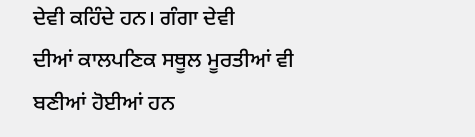ਦੇਵੀ ਕਹਿੰਦੇ ਹਨ। ਗੰਗਾ ਦੇਵੀ
ਦੀਆਂ ਕਾਲਪਣਿਕ ਸਥੂਲ ਮੂਰਤੀਆਂ ਵੀ ਬਣੀਆਂ ਹੋਈਆਂ ਹਨ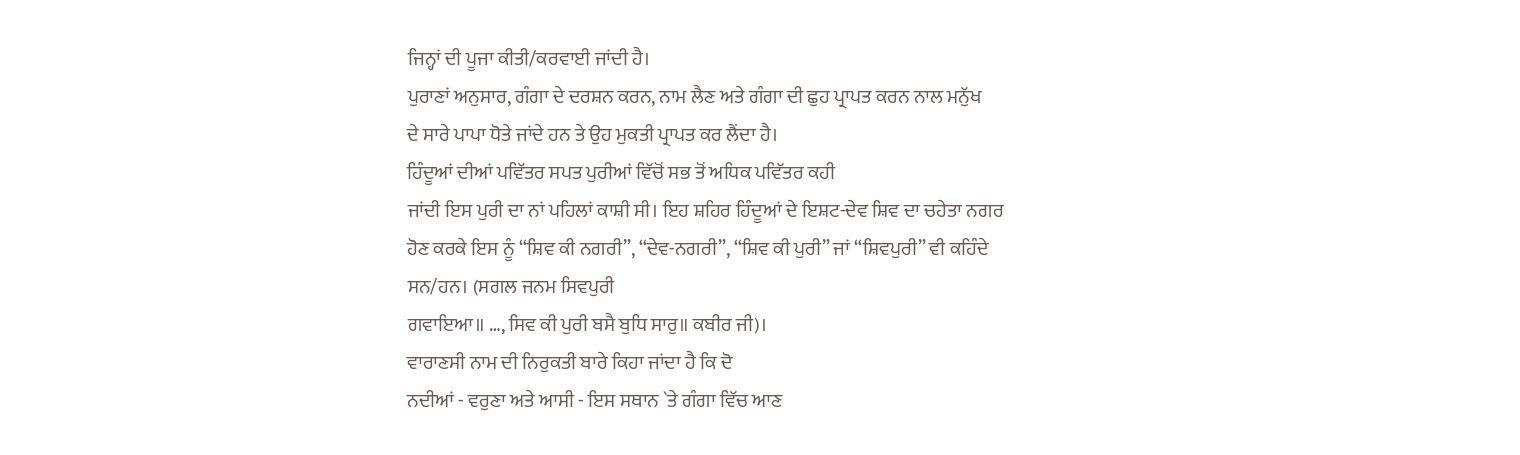ਜਿਨ੍ਹਾਂ ਦੀ ਪੂਜਾ ਕੀਤੀ/ਕਰਵਾਈ ਜਾਂਦੀ ਹੈ।
ਪੁਰਾਣਾਂ ਅਨੁਸਾਰ, ਗੰਗਾ ਦੇ ਦਰਸ਼ਨ ਕਰਨ, ਨਾਮ ਲੈਣ ਅਤੇ ਗੰਗਾ ਦੀ ਛੁਹ ਪ੍ਰਾਪਤ ਕਰਨ ਨਾਲ ਮਨੁੱਖ
ਦੇ ਸਾਰੇ ਪਾਪਾ ਧੋਤੇ ਜਾਂਦੇ ਹਨ ਤੇ ਉਹ ਮੁਕਤੀ ਪ੍ਰਾਪਤ ਕਰ ਲੈਂਦਾ ਹੈ।
ਹਿੰਦੂਆਂ ਦੀਆਂ ਪਵਿੱਤਰ ਸਪਤ ਪੁਰੀਆਂ ਵਿੱਚੋਂ ਸਭ ਤੋਂ ਅਧਿਕ ਪਵਿੱਤਰ ਕਹੀ
ਜਾਂਦੀ ਇਸ ਪੁਰੀ ਦਾ ਨਾਂ ਪਹਿਲਾਂ ਕਾਸ਼ੀ ਸੀ। ਇਹ ਸ਼ਹਿਰ ਹਿੰਦੂਆਂ ਦੇ ਇਸ਼ਟ-ਦੇਵ ਸ਼ਿਵ ਦਾ ਚਹੇਤਾ ਨਗਰ
ਹੋਣ ਕਰਕੇ ਇਸ ਨੂੰ “ਸ਼ਿਵ ਕੀ ਨਗਰੀ”, “ਦੇਵ-ਨਗਰੀ”, “ਸ਼ਿਵ ਕੀ ਪੁਰੀ” ਜਾਂ “ਸ਼ਿਵਪੁਰੀ” ਵੀ ਕਹਿੰਦੇ
ਸਨ/ਹਨ। (ਸਗਲ ਜਨਮ ਸਿਵਪੁਰੀ
ਗਵਾਇਆ॥ …, ਸਿਵ ਕੀ ਪੁਰੀ ਬਸੈ ਬੁਧਿ ਸਾਰੁ॥ ਕਬੀਰ ਜੀ)।
ਵਾਰਾਣਸੀ ਨਾਮ ਦੀ ਨਿਰੁਕਤੀ ਬਾਰੇ ਕਿਹਾ ਜਾਂਦਾ ਹੈ ਕਿ ਦੋ
ਨਦੀਆਂ - ਵਰੁਣਾ ਅਤੇ ਆਸੀ - ਇਸ ਸਥਾਨ `ਤੇ ਗੰਗਾ ਵਿੱਚ ਆਣ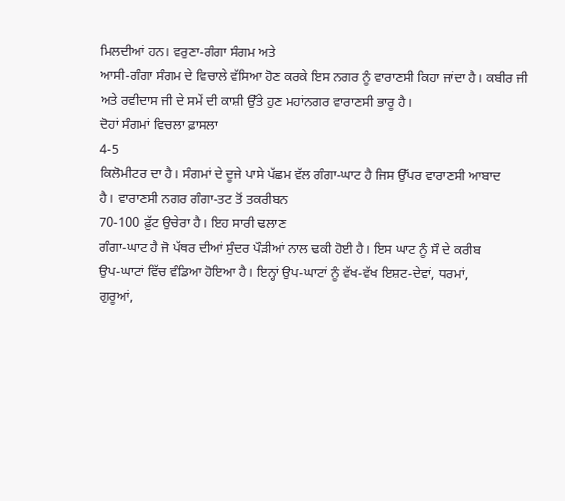ਮਿਲਦੀਆਂ ਹਨ। ਵਰੁਣਾ-ਗੰਗਾ ਸੰਗਮ ਅਤੇ
ਆਸੀ-ਗੰਗਾ ਸੰਗਮ ਦੇ ਵਿਚਾਲੇ ਵੱਸਿਆ ਹੋਣ ਕਰਕੇ ਇਸ ਨਗਰ ਨੂੰ ਵਾਰਾਣਸੀ ਕਿਹਾ ਜਾਂਦਾ ਹੈ। ਕਬੀਰ ਜੀ
ਅਤੇ ਰਵੀਦਾਸ ਜੀ ਦੇ ਸਮੇਂ ਦੀ ਕਾਸ਼ੀ ਉੱਤੇ ਹੁਣ ਮਹਾਂਨਗਰ ਵਾਰਾਣਸੀ ਭਾਰੂ ਹੈ।
ਦੋਹਾਂ ਸੰਗਮਾਂ ਵਿਚਲਾ ਫ਼ਾਸਲਾ
4-5
ਕਿਲੋਮੀਟਰ ਦਾ ਹੈ। ਸੰਗਮਾਂ ਦੇ ਦੂਜੇ ਪਾਸੇ ਪੱਛਮ ਵੱਲ ਗੰਗਾ-ਘਾਟ ਹੈ ਜਿਸ ਉੱਪਰ ਵਾਰਾਣਸੀ ਆਬਾਦ
ਹੈ। ਵਾਰਾਣਸੀ ਨਗਰ ਗੰਗਾ-ਤਟ ਤੋਂ ਤਕਰੀਬਨ
70-100 ਫ਼ੁੱਟ ਉਚੇਰਾ ਹੈ। ਇਹ ਸਾਰੀ ਢਲਾਣ
ਗੰਗਾ-ਘਾਟ ਹੈ ਜੋ ਪੱਥਰ ਦੀਆਂ ਸੁੰਦਰ ਪੌੜੀਆਂ ਨਾਲ ਢਕੀ ਹੋਈ ਹੈ। ਇਸ ਘਾਟ ਨੂੰ ਸੌ ਦੇ ਕਰੀਬ
ਉਪ-ਘਾਟਾਂ ਵਿੱਚ ਵੰਡਿਆ ਹੋਇਆ ਹੈ। ਇਨ੍ਹਾਂ ਉਪ-ਘਾਟਾਂ ਨੂੰ ਵੱਖ-ਵੱਖ ਇਸ਼ਟ-ਦੇਵਾਂ, ਧਰਮਾਂ,
ਗੁਰੂਆਂ,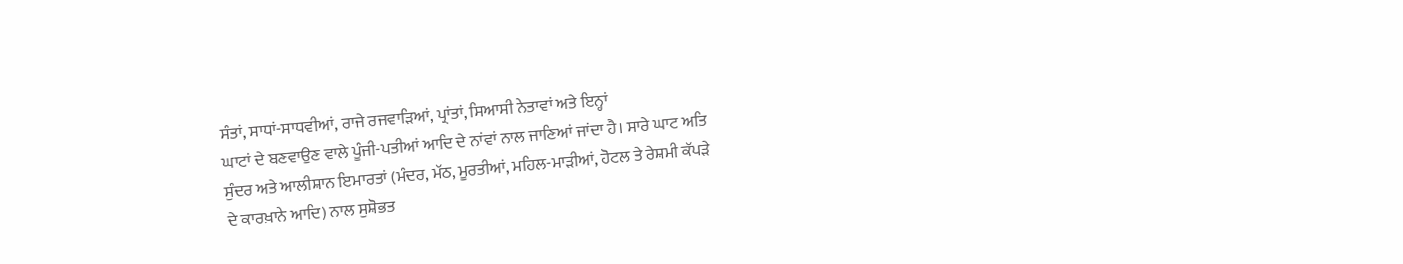ਸੰਤਾਂ, ਸਾਧਾਂ-ਸਾਧਵੀਆਂ, ਰਾਜੇ ਰਜਵਾੜਿਆਂ, ਪ੍ਰਾਂਤਾਂ, ਸਿਆਸੀ ਨੇਤਾਵਾਂ ਅਤੇ ਇਨ੍ਹਾਂ
ਘਾਟਾਂ ਦੇ ਬਣਵਾਉਣ ਵਾਲੇ ਪੂੰਜੀ-ਪਤੀਆਂ ਆਦਿ ਦੇ ਨਾਂਵਾਂ ਨਾਲ ਜਾਣਿਆਂ ਜਾਂਦਾ ਹੈ। ਸਾਰੇ ਘਾਟ ਅਤਿ
ਸੁੰਦਰ ਅਤੇ ਆਲੀਸ਼ਾਨ ਇਮਾਰਤਾਂ (ਮੰਦਰ, ਮੱਠ, ਮੂਰਤੀਆਂ, ਮਹਿਲ-ਮਾੜੀਆਂ, ਹੋਟਲ ਤੇ ਰੇਸ਼ਮੀ ਕੱਪੜੇ
ਦੇ ਕਾਰਖ਼ਾਨੇ ਆਦਿ) ਨਾਲ ਸੁਸ਼ੋਭਤ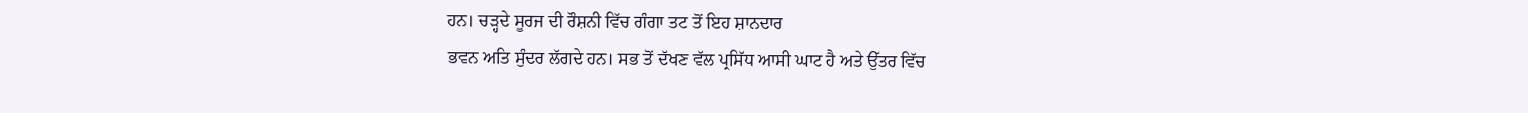ਹਨ। ਚੜ੍ਹਦੇ ਸੂਰਜ ਦੀ ਰੌਸ਼ਨੀ ਵਿੱਚ ਗੰਗਾ ਤਟ ਤੋਂ ਇਹ ਸ਼ਾਨਦਾਰ
ਭਵਨ ਅਤਿ ਸੁੰਦਰ ਲੱਗਦੇ ਹਨ। ਸਭ ਤੋਂ ਦੱਖਣ ਵੱਲ ਪ੍ਰਸਿੱਧ ਆਸੀ ਘਾਟ ਹੈ ਅਤੇ ਉੱਤਰ ਵਿੱਚ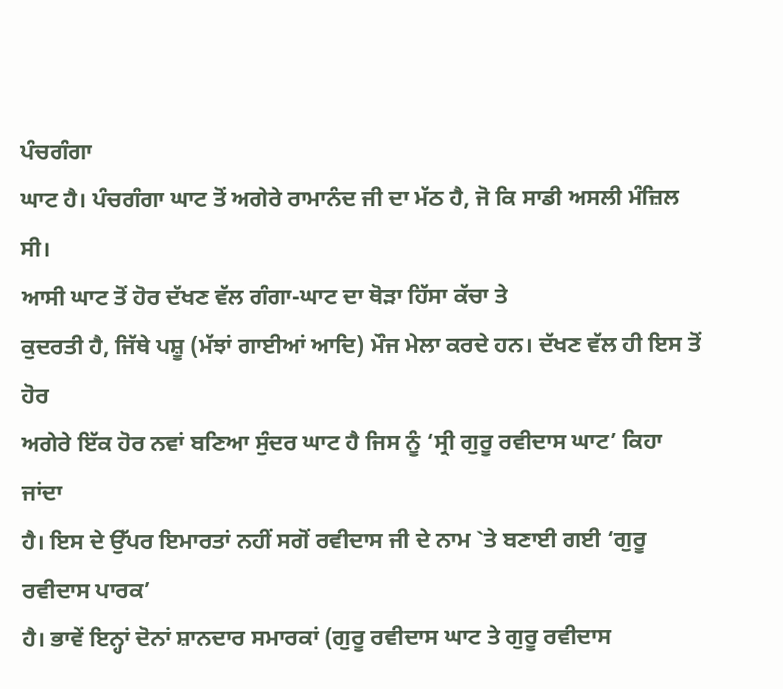ਪੰਚਗੰਗਾ
ਘਾਟ ਹੈ। ਪੰਚਗੰਗਾ ਘਾਟ ਤੋਂ ਅਗੇਰੇ ਰਾਮਾਨੰਦ ਜੀ ਦਾ ਮੱਠ ਹੈ, ਜੋ ਕਿ ਸਾਡੀ ਅਸਲੀ ਮੰਜ਼ਿਲ ਸੀ।
ਆਸੀ ਘਾਟ ਤੋਂ ਹੋਰ ਦੱਖਣ ਵੱਲ ਗੰਗਾ-ਘਾਟ ਦਾ ਥੋੜਾ ਹਿੱਸਾ ਕੱਚਾ ਤੇ
ਕੁਦਰਤੀ ਹੈ, ਜਿੱਥੇ ਪਸ਼ੂ (ਮੱਝਾਂ ਗਾਈਆਂ ਆਦਿ) ਮੌਜ ਮੇਲਾ ਕਰਦੇ ਹਨ। ਦੱਖਣ ਵੱਲ ਹੀ ਇਸ ਤੋਂ ਹੋਰ
ਅਗੇਰੇ ਇੱਕ ਹੋਰ ਨਵਾਂ ਬਣਿਆ ਸੁੰਦਰ ਘਾਟ ਹੈ ਜਿਸ ਨੂੰ ‘ਸ੍ਰੀ ਗੁਰੂ ਰਵੀਦਾਸ ਘਾਟ’ ਕਿਹਾ ਜਾਂਦਾ
ਹੈ। ਇਸ ਦੇ ਉੱਪਰ ਇਮਾਰਤਾਂ ਨਹੀਂ ਸਗੋਂ ਰਵੀਦਾਸ ਜੀ ਦੇ ਨਾਮ `ਤੇ ਬਣਾਈ ਗਈ ‘ਗੁਰੂ ਰਵੀਦਾਸ ਪਾਰਕ’
ਹੈ। ਭਾਵੇਂ ਇਨ੍ਹਾਂ ਦੋਨਾਂ ਸ਼ਾਨਦਾਰ ਸਮਾਰਕਾਂ (ਗੁਰੂ ਰਵੀਦਾਸ ਘਾਟ ਤੇ ਗੁਰੂ ਰਵੀਦਾਸ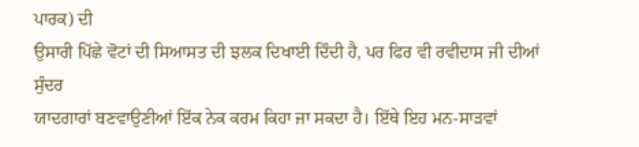ਪਾਰਕ) ਦੀ
ਉਸਾਰੀ ਪਿੱਛੇ ਵੋਟਾਂ ਦੀ ਸਿਆਸਤ ਦੀ ਝਲਕ ਦਿਖਾਈ ਦਿੰਦੀ ਹੈ, ਪਰ ਫਿਰ ਵੀ ਰਵੀਦਾਸ ਜੀ ਦੀਆਂ ਸੁੰਦਰ
ਯਾਦਗਾਰਾਂ ਬਣਵਾਉਣੀਆਂ ਇੱਕ ਨੇਕ ਕਰਮ ਕਿਹਾ ਜਾ ਸਕਦਾ ਹੈ। ਇੱਥੇ ਇਹ ਮਨ-ਸਾੜਵਾਂ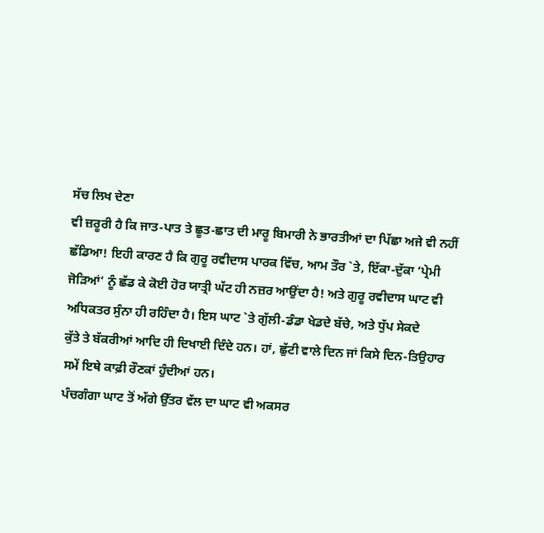ਸੱਚ ਲਿਖ ਦੇਣਾ
ਵੀ ਜ਼ਰੂਰੀ ਹੈ ਕਿ ਜਾਤ-ਪਾਤ ਤੇ ਛੂਤ-ਛਾਤ ਦੀ ਮਾਰੂ ਬਿਮਾਰੀ ਨੇ ਭਾਰਤੀਆਂ ਦਾ ਪਿੱਛਾ ਅਜੇ ਵੀ ਨਹੀਂ
ਛੱਡਿਆ! ਇਹੀ ਕਾਰਣ ਹੈ ਕਿ ਗੁਰੂ ਰਵੀਦਾਸ ਪਾਰਕ ਵਿੱਚ, ਆਮ ਤੌਰ `ਤੇ, ਇੱਕਾ-ਦੁੱਕਾ ‘ਪ੍ਰੇਮੀ
ਜੋੜਿਆਂ’ ਨੂੰ ਛੱਡ ਕੇ ਕੋਈ ਹੋਰ ਯਾਤ੍ਰੀ ਘੱਟ ਹੀ ਨਜ਼ਰ ਆਉਂਦਾ ਹੈ! ਅਤੇ ਗੁਰੂ ਰਵੀਦਾਸ ਘਾਟ ਵੀ
ਅਧਿਕਤਰ ਸੁੰਨਾ ਹੀ ਰਹਿੰਦਾ ਹੈ। ਇਸ ਘਾਟ `ਤੇ ਗੁੱਲੀ-ਡੰਡਾ ਖੇਡਦੇ ਬੱਚੇ, ਅਤੇ ਧੁੱਪ ਸੇਕਦੇ
ਕੁੱਤੇ ਤੇ ਬੱਕਰੀਆਂ ਆਦਿ ਹੀ ਦਿਖਾਈ ਦਿੰਦੇ ਹਨ। ਹਾਂ, ਛੁੱਟੀ ਵਾਲੇ ਦਿਨ ਜਾਂ ਕਿਸੇ ਦਿਨ-ਤਿਉਹਾਰ
ਸਮੇਂ ਇਥੇ ਕਾਫ਼ੀ ਰੌਣਕਾਂ ਹੁੰਦੀਆਂ ਹਨ।
ਪੰਚਗੰਗਾ ਘਾਟ ਤੋਂ ਅੱਗੇ ਉੱਤਰ ਵੱਲ ਦਾ ਘਾਟ ਵੀ ਅਕਸਰ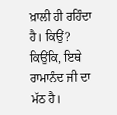ਖ਼ਾਲੀ ਹੀ ਰਹਿੰਦਾ
ਹੈ। ਕਿਉਂ? ਕਿਉਂਕਿ, ਇਥੇ ਰਾਮਾਨੰਦ ਜੀ ਦਾ ਮੱਠ ਹੈ।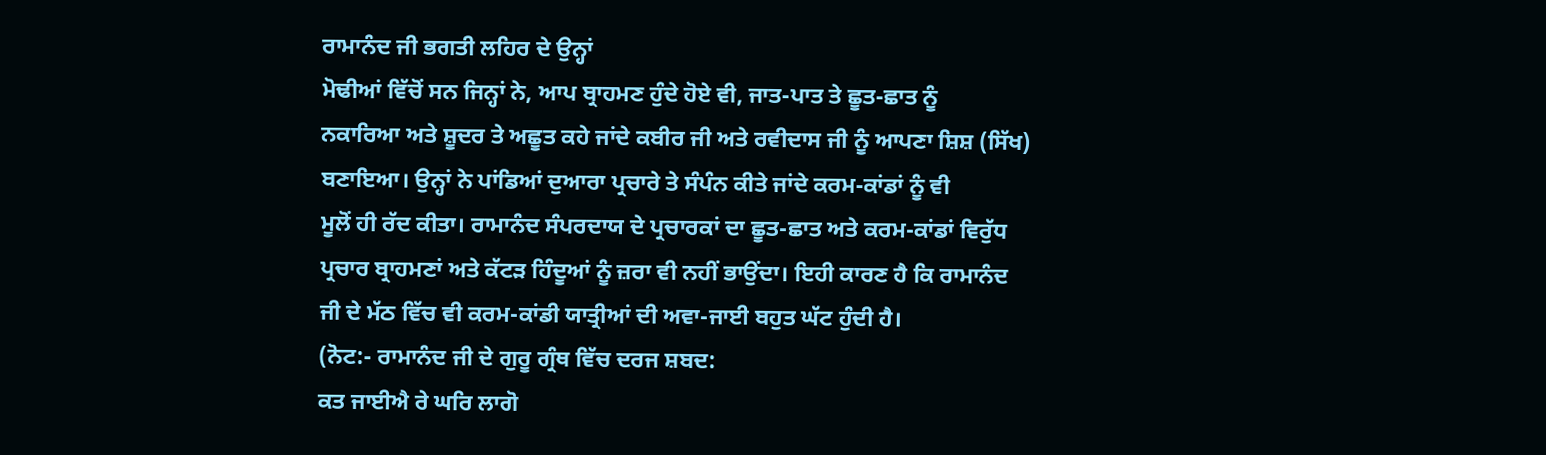ਰਾਮਾਨੰਦ ਜੀ ਭਗਤੀ ਲਹਿਰ ਦੇ ਉਨ੍ਹਾਂ
ਮੋਢੀਆਂ ਵਿੱਚੋਂ ਸਨ ਜਿਨ੍ਹਾਂ ਨੇ, ਆਪ ਬ੍ਰਾਹਮਣ ਹੁੰਦੇ ਹੋਏ ਵੀ, ਜਾਤ-ਪਾਤ ਤੇ ਛੂਤ-ਛਾਤ ਨੂੰ
ਨਕਾਰਿਆ ਅਤੇ ਸ਼ੂਦਰ ਤੇ ਅਛੂਤ ਕਹੇ ਜਾਂਦੇ ਕਬੀਰ ਜੀ ਅਤੇ ਰਵੀਦਾਸ ਜੀ ਨੂੰ ਆਪਣਾ ਸ਼ਿਸ਼ (ਸਿੱਖ)
ਬਣਾਇਆ। ਉਨ੍ਹਾਂ ਨੇ ਪਾਂਡਿਆਂ ਦੁਆਰਾ ਪ੍ਰਚਾਰੇ ਤੇ ਸੰਪੰਨ ਕੀਤੇ ਜਾਂਦੇ ਕਰਮ-ਕਾਂਡਾਂ ਨੂੰ ਵੀ
ਮੂਲੋਂ ਹੀ ਰੱਦ ਕੀਤਾ। ਰਾਮਾਨੰਦ ਸੰਪਰਦਾਯ ਦੇ ਪ੍ਰਚਾਰਕਾਂ ਦਾ ਛੂਤ-ਛਾਤ ਅਤੇ ਕਰਮ-ਕਾਂਡਾਂ ਵਿਰੁੱਧ
ਪ੍ਰਚਾਰ ਬ੍ਰਾਹਮਣਾਂ ਅਤੇ ਕੱਟੜ ਹਿੰਦੂਆਂ ਨੂੰ ਜ਼ਰਾ ਵੀ ਨਹੀਂ ਭਾਉਂਦਾ। ਇਹੀ ਕਾਰਣ ਹੈ ਕਿ ਰਾਮਾਨੰਦ
ਜੀ ਦੇ ਮੱਠ ਵਿੱਚ ਵੀ ਕਰਮ-ਕਾਂਡੀ ਯਾਤ੍ਰੀਆਂ ਦੀ ਅਵਾ-ਜਾਈ ਬਹੁਤ ਘੱਟ ਹੁੰਦੀ ਹੈ।
(ਨੋਟ:- ਰਾਮਾਨੰਦ ਜੀ ਦੇ ਗੁਰੂ ਗ੍ਰੰਥ ਵਿੱਚ ਦਰਜ ਸ਼ਬਦ:
ਕਤ ਜਾਈਐ ਰੇ ਘਰਿ ਲਾਗੋ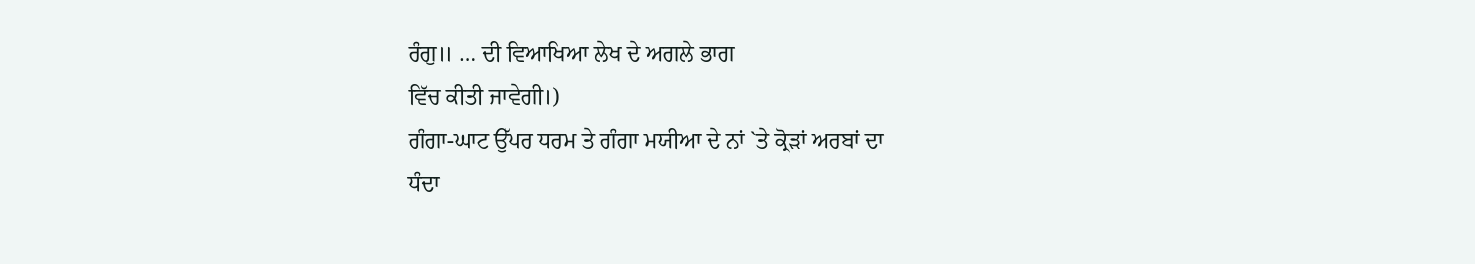ਰੰਗੁ॥ … ਦੀ ਵਿਆਖਿਆ ਲੇਖ ਦੇ ਅਗਲੇ ਭਾਗ
ਵਿੱਚ ਕੀਤੀ ਜਾਵੇਗੀ।)
ਗੰਗਾ-ਘਾਟ ਉੱਪਰ ਧਰਮ ਤੇ ਗੰਗਾ ਮਯੀਆ ਦੇ ਨਾਂ `ਤੇ ਕ੍ਰੋੜਾਂ ਅਰਬਾਂ ਦਾ
ਧੰਦਾ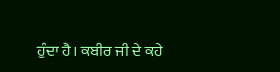ਹੁੰਦਾ ਹੈ। ਕਬੀਰ ਜੀ ਦੇ ਕਹੇ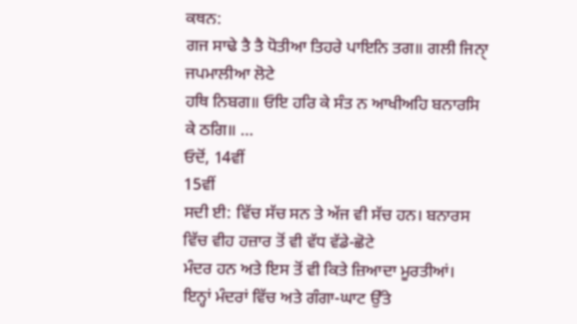ਕਥਨ:
ਗਜ ਸਾਢੇ ਤੈ ਤੈ ਧੋਤੀਆ ਤਿਹਰੇ ਪਾਇਨਿ ਤਗ॥ ਗਲੀ ਜਿਨਾੑ ਜਪਮਾਲੀਆ ਲੋਟੇ
ਹਥਿ ਨਿਬਗ॥ ਓਇ ਹਰਿ ਕੇ ਸੰਤ ਨ ਆਖੀਅਹਿ ਬਨਾਰਸਿ ਕੇ ਠਗਿ॥ …
ਓਦੋਂ, 14ਵੀਂ
15ਵੀਂ
ਸਦੀ ਈ: ਵਿੱਚ ਸੱਚ ਸਨ ਤੇ ਅੱਜ ਵੀ ਸੱਚ ਹਨ। ਬਨਾਰਸ ਵਿੱਚ ਵੀਹ ਹਜ਼ਾਰ ਤੋਂ ਵੀ ਵੱਧ ਵੱਡੇ-ਛੋਟੇ
ਮੰਦਰ ਹਨ ਅਤੇ ਇਸ ਤੋਂ ਵੀ ਕਿਤੇ ਜ਼ਿਆਦਾ ਮੂਰਤੀਆਂ। ਇਨ੍ਹਾਂ ਮੰਦਰਾਂ ਵਿੱਚ ਅਤੇ ਗੰਗਾ-ਘਾਟ ਉੱਤੇ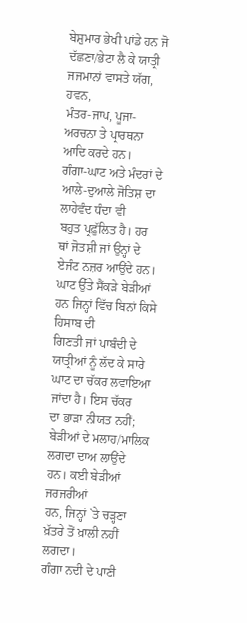ਬੇਸ਼ੁਮਾਰ ਭੇਖੀ ਪਾਂਡੇ ਹਨ ਜੋ ਦੱਛਣਾ/ਭੇਟਾ ਲੈ ਕੇ ਯਾਤ੍ਰੀ ਜਜਮਾਨਾਂ ਵਾਸਤੇ ਯੱਗ, ਹਵਨ,
ਮੰਤਰ-ਜਾਪ, ਪੂਜਾ-ਅਰਚਨਾ ਤੇ ਪ੍ਰਾਰਥਨਾ ਆਦਿ ਕਰਦੇ ਹਨ।
ਗੰਗਾ-ਘਾਟ ਅਤੇ ਮੰਦਰਾਂ ਦੇ ਆਲੇ-ਦੁਆਲੇ ਜੋਤਿਸ਼ ਦਾ ਲਾਹੇਵੰਦ ਧੰਦਾ ਵੀ
ਬਹੁਤ ਪ੍ਰਫ਼ੁੱਲਿਤ ਹੈ। ਹਰ ਥਾਂ ਜੋਤਸ਼ੀ ਜਾਂ ਉਨ੍ਹਾਂ ਦੇ ਏਜੰਟ ਨਜ਼ਰ ਆਉਂਦੇ ਹਨ।
ਘਾਟ ਉੱਤੇ ਸੈਂਕੜੇ ਬੇੜੀਆਂ ਹਨ ਜਿਨ੍ਹਾਂ ਵਿੱਚ ਬਿਨਾਂ ਕਿਸੇ ਹਿਸਾਬ ਦੀ
ਗਿਣਤੀ ਜਾਂ ਪਾਬੰਦੀ ਦੇ ਯਾਤ੍ਰੀਆਂ ਨੂੰ ਲੱਦ ਕੇ ਸਾਰੇ ਘਾਟ ਦਾ ਚੱਕਰ ਲਵਾਇਆ ਜਾਂਦਾ ਹੈ। ਇਸ ਚੱਕਰ
ਦਾ ਭਾੜਾ ਨੀਯਤ ਨਹੀਂ; ਬੇੜੀਆਂ ਦੇ ਮਲਾਹ/ਮਾਲਿਕ ਲਗਦਾ ਦਾਅ ਲਾਉਂਦੇ ਹਨ। ਕਈ ਬੇੜੀਆਂ ਜਰਜਰੀਆਂ
ਹਨ, ਜਿਨ੍ਹਾਂ `ਤੇ ਚੜ੍ਹਣਾ ਖ਼ੱਤਰੇ ਤੋਂ ਖ਼ਾਲੀ ਨਹੀਂ ਲਗਦਾ।
ਗੰਗਾ ਨਦੀ ਦੇ ਪਾਣੀ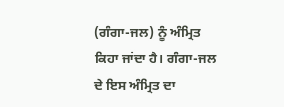(ਗੰਗਾ-ਜਲ) ਨੂੰ ਅੰਮ੍ਰਿਤ ਕਿਹਾ ਜਾਂਦਾ ਹੈ। ਗੰਗਾ-ਜਲ
ਦੇ ਇਸ ਅੰਮ੍ਰਿਤ ਦਾ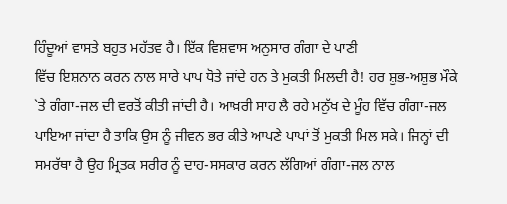ਹਿੰਦੂਆਂ ਵਾਸਤੇ ਬਹੁਤ ਮਹੱਤਵ ਹੈ। ਇੱਕ ਵਿਸ਼ਵਾਸ ਅਨੁਸਾਰ ਗੰਗਾ ਦੇ ਪਾਣੀ
ਵਿੱਚ ਇਸ਼ਨਾਨ ਕਰਨ ਨਾਲ ਸਾਰੇ ਪਾਪ ਧੋਤੇ ਜਾਂਦੇ ਹਨ ਤੇ ਮੁਕਤੀ ਮਿਲਦੀ ਹੈ! ਹਰ ਸ਼ੁਭ-ਅਸ਼ੁਭ ਮੌਕੇ
`ਤੇ ਗੰਗਾ-ਜਲ ਦੀ ਵਰਤੋਂ ਕੀਤੀ ਜਾਂਦੀ ਹੈ। ਆਖ਼ਰੀ ਸਾਹ ਲੈ ਰਹੇ ਮਨੁੱਖ ਦੇ ਮੂੰਹ ਵਿੱਚ ਗੰਗਾ-ਜਲ
ਪਾਇਆ ਜਾਂਦਾ ਹੈ ਤਾਕਿ ਉਸ ਨੂੰ ਜੀਵਨ ਭਰ ਕੀਤੇ ਆਪਣੇ ਪਾਪਾਂ ਤੋਂ ਮੁਕਤੀ ਮਿਲ ਸਕੇ। ਜਿਨ੍ਹਾਂ ਦੀ
ਸਮਰੱਥਾ ਹੈ ਉਹ ਮ੍ਰਿਤਕ ਸਰੀਰ ਨੂੰ ਦਾਹ-ਸਸਕਾਰ ਕਰਨ ਲੱਗਿਆਂ ਗੰਗਾ-ਜਲ ਨਾਲ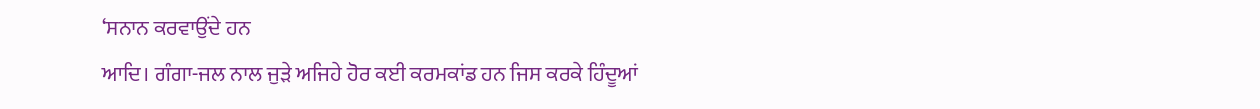‘ਸਨਾਨ ਕਰਵਾਉਂਦੇ ਹਨ
ਆਦਿ। ਗੰਗਾ-ਜਲ ਨਾਲ ਜੁੜੇ ਅਜਿਹੇ ਹੋਰ ਕਈ ਕਰਮਕਾਂਡ ਹਨ ਜਿਸ ਕਰਕੇ ਹਿੰਦੂਆਂ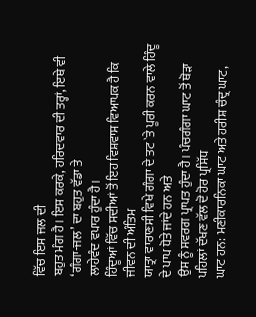ਵਿੱਚ ਇਸ ਜਲ ਦੀ
ਬਹੁਤ ਮੰਗ ਹੈ। ਇਸ ਕਰਕੇ, ਹਰਿਦਵਾਰ ਦੀ ਤਰ੍ਹਾਂ, ਇਥੇ ਵੀ ‘ਗੰਗਾ-ਜਲ’ ਦਾ ਬਹੁਤ ਵੱਡਾ ਤੇ
ਲਾਹੇਵੰਦ ਵਪਾਰ ਹੁੰਦਾ ਹੈ।
ਹਿੰਦੂਆਂ ਵਿੱਚ ਸਦੀਆਂ ਤੋਂ ਇਹ ਵਿਸ਼ਵਾਸ ਵਿਆਪਕ ਹੈ ਕਿ ਜੀਵਨ ਦੀ ਅੰਤਿਮ
ਯਾਤ੍ਰਾ ਵਾਰਾਣਸੀ ਵਿਖੇ ਗੰਗਾ ਦੇ ਤਟ `ਤੇ ਪੂਰੀ ਕਰਨ ਵਾਲੇ ਹਿੰਦੂ ਦੇ ਪਾਪ ਧੋਤੇ ਜਾਂਦੇ ਹਨ ਅਤੇ
ਉਸ ਨੂੰ ਸਵਰਗ ਪ੍ਰਾਪਤ ਹੁੰਦਾ ਹੈ। ਪੰਚਗੰਗਾ ਘਾਟ ਤੋਂ ਥੋੜਾ ਪਹਿਲਾਂ ਦੱਖਣ ਵੱਲ ਦੋ ਹੋਰ ਪ੍ਰਸਿੱਧ
ਘਾਟ ਹਨ: ਮਣੀਕਾਰਨਿਕਾ ਘਾਟ ਅਤੇ ਹਰੀਸ਼ ਚੰਦ੍ਰ ਘਾਟ,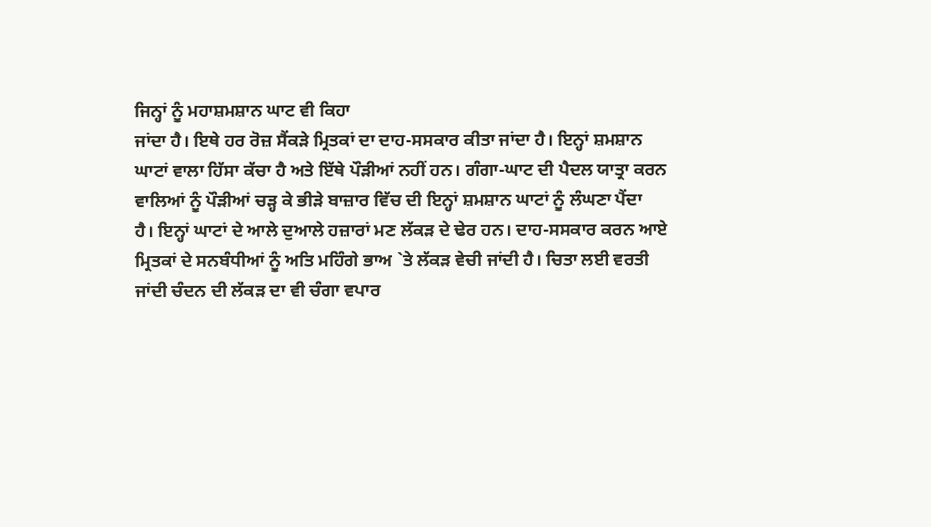ਜਿਨ੍ਹਾਂ ਨੂੰ ਮਹਾਸ਼ਮਸ਼ਾਨ ਘਾਟ ਵੀ ਕਿਹਾ
ਜਾਂਦਾ ਹੈ। ਇਥੇ ਹਰ ਰੋਜ਼ ਸੈਂਕੜੇ ਮ੍ਰਿਤਕਾਂ ਦਾ ਦਾਹ-ਸਸਕਾਰ ਕੀਤਾ ਜਾਂਦਾ ਹੈ। ਇਨ੍ਹਾਂ ਸ਼ਮਸ਼ਾਨ
ਘਾਟਾਂ ਵਾਲਾ ਹਿੱਸਾ ਕੱਚਾ ਹੈ ਅਤੇ ਇੱਥੇ ਪੌੜੀਆਂ ਨਹੀਂ ਹਨ। ਗੰਗਾ-ਘਾਟ ਦੀ ਪੈਦਲ ਯਾਤ੍ਰਾ ਕਰਨ
ਵਾਲਿਆਂ ਨੂੰ ਪੌੜੀਆਂ ਚੜ੍ਹ ਕੇ ਭੀੜੇ ਬਾਜ਼ਾਰ ਵਿੱਚ ਦੀ ਇਨ੍ਹਾਂ ਸ਼ਮਸ਼ਾਨ ਘਾਟਾਂ ਨੂੰ ਲੰਘਣਾ ਪੈਂਦਾ
ਹੈ। ਇਨ੍ਹਾਂ ਘਾਟਾਂ ਦੇ ਆਲੇ ਦੁਆਲੇ ਹਜ਼ਾਰਾਂ ਮਣ ਲੱਕੜ ਦੇ ਢੇਰ ਹਨ। ਦਾਹ-ਸਸਕਾਰ ਕਰਨ ਆਏ
ਮ੍ਰਿਤਕਾਂ ਦੇ ਸਨਬੰਧੀਆਂ ਨੂੰ ਅਤਿ ਮਹਿੰਗੇ ਭਾਅ `ਤੇ ਲੱਕੜ ਵੇਚੀ ਜਾਂਦੀ ਹੈ। ਚਿਤਾ ਲਈ ਵਰਤੀ
ਜਾਂਦੀ ਚੰਦਨ ਦੀ ਲੱਕੜ ਦਾ ਵੀ ਚੰਗਾ ਵਪਾਰ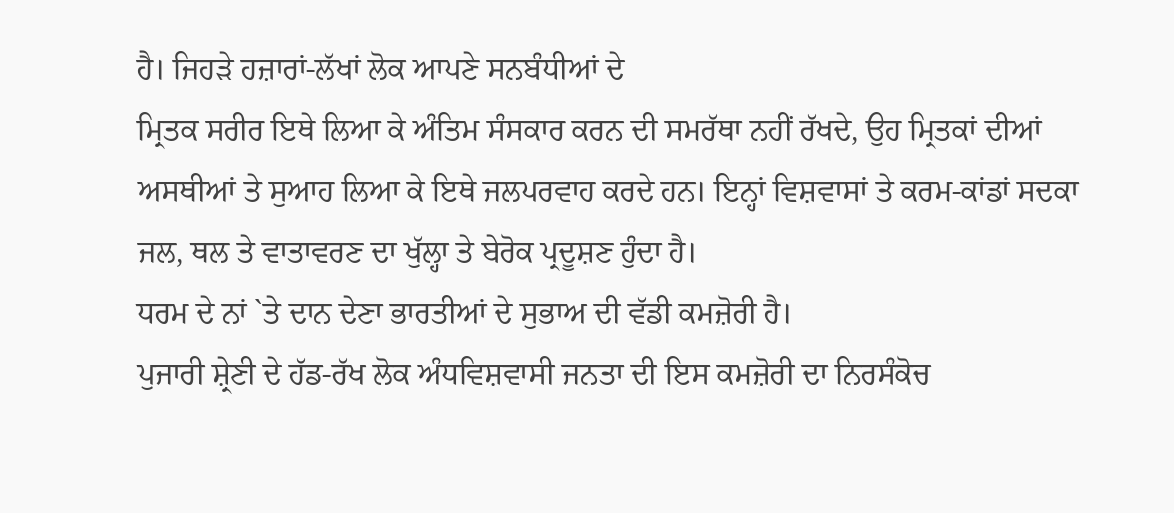ਹੈ। ਜਿਹੜੇ ਹਜ਼ਾਰਾਂ-ਲੱਖਾਂ ਲੋਕ ਆਪਣੇ ਸਨਬੰਧੀਆਂ ਦੇ
ਮ੍ਰਿਤਕ ਸਰੀਰ ਇਥੇ ਲਿਆ ਕੇ ਅੰਤਿਮ ਸੰਸਕਾਰ ਕਰਨ ਦੀ ਸਮਰੱਥਾ ਨਹੀਂ ਰੱਖਦੇ, ਉਹ ਮ੍ਰਿਤਕਾਂ ਦੀਆਂ
ਅਸਥੀਆਂ ਤੇ ਸੁਆਹ ਲਿਆ ਕੇ ਇਥੇ ਜਲਪਰਵਾਹ ਕਰਦੇ ਹਨ। ਇਨ੍ਹਾਂ ਵਿਸ਼ਵਾਸਾਂ ਤੇ ਕਰਮ-ਕਾਂਡਾਂ ਸਦਕਾ
ਜਲ, ਥਲ ਤੇ ਵਾਤਾਵਰਣ ਦਾ ਖੁੱਲ੍ਹਾ ਤੇ ਬੇਰੋਕ ਪ੍ਰਦੂਸ਼ਣ ਹੁੰਦਾ ਹੈ।
ਧਰਮ ਦੇ ਨਾਂ `ਤੇ ਦਾਨ ਦੇਣਾ ਭਾਰਤੀਆਂ ਦੇ ਸੁਭਾਅ ਦੀ ਵੱਡੀ ਕਮਜ਼ੋਰੀ ਹੈ।
ਪੁਜਾਰੀ ਸ਼੍ਰੇਣੀ ਦੇ ਹੱਡ-ਰੱਖ ਲੋਕ ਅੰਧਵਿਸ਼ਵਾਸੀ ਜਨਤਾ ਦੀ ਇਸ ਕਮਜ਼ੋਰੀ ਦਾ ਨਿਰਸੰਕੋਚ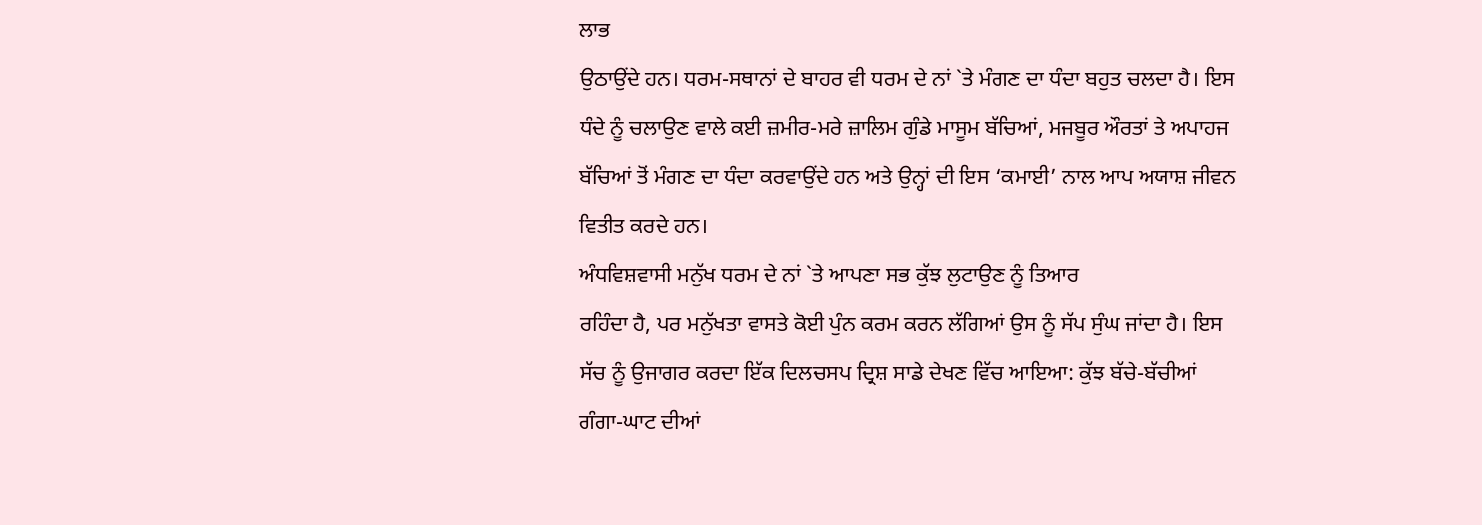ਲਾਭ
ਉਠਾਉਂਦੇ ਹਨ। ਧਰਮ-ਸਥਾਨਾਂ ਦੇ ਬਾਹਰ ਵੀ ਧਰਮ ਦੇ ਨਾਂ `ਤੇ ਮੰਗਣ ਦਾ ਧੰਦਾ ਬਹੁਤ ਚਲਦਾ ਹੈ। ਇਸ
ਧੰਦੇ ਨੂੰ ਚਲਾਉਣ ਵਾਲੇ ਕਈ ਜ਼ਮੀਰ-ਮਰੇ ਜ਼ਾਲਿਮ ਗੁੰਡੇ ਮਾਸੂਮ ਬੱਚਿਆਂ, ਮਜਬੂਰ ਔਰਤਾਂ ਤੇ ਅਪਾਹਜ
ਬੱਚਿਆਂ ਤੋਂ ਮੰਗਣ ਦਾ ਧੰਦਾ ਕਰਵਾਉਂਦੇ ਹਨ ਅਤੇ ਉਨ੍ਹਾਂ ਦੀ ਇਸ ‘ਕਮਾਈ’ ਨਾਲ ਆਪ ਅਯਾਸ਼ ਜੀਵਨ
ਵਿਤੀਤ ਕਰਦੇ ਹਨ।
ਅੰਧਵਿਸ਼ਵਾਸੀ ਮਨੁੱਖ ਧਰਮ ਦੇ ਨਾਂ `ਤੇ ਆਪਣਾ ਸਭ ਕੁੱਝ ਲੁਟਾਉਣ ਨੂੰ ਤਿਆਰ
ਰਹਿੰਦਾ ਹੈ, ਪਰ ਮਨੁੱਖਤਾ ਵਾਸਤੇ ਕੋਈ ਪੁੰਨ ਕਰਮ ਕਰਨ ਲੱਗਿਆਂ ਉਸ ਨੂੰ ਸੱਪ ਸੁੰਘ ਜਾਂਦਾ ਹੈ। ਇਸ
ਸੱਚ ਨੂੰ ਉਜਾਗਰ ਕਰਦਾ ਇੱਕ ਦਿਲਚਸਪ ਦ੍ਰਿਸ਼ ਸਾਡੇ ਦੇਖਣ ਵਿੱਚ ਆਇਆ: ਕੁੱਝ ਬੱਚੇ-ਬੱਚੀਆਂ
ਗੰਗਾ-ਘਾਟ ਦੀਆਂ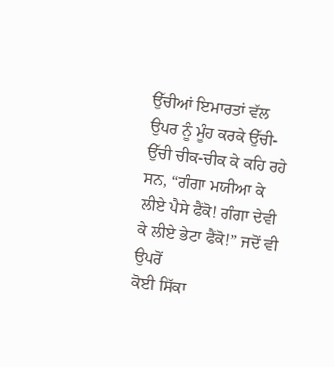ਉੱਚੀਆਂ ਇਮਾਰਤਾਂ ਵੱਲ ਉਪਰ ਨੂੰ ਮੂੰਹ ਕਰਕੇ ਉੱਚੀ-ਉੱਚੀ ਚੀਕ-ਚੀਕ ਕੇ ਕਹਿ ਰਹੇ
ਸਨ, “ਗੰਗਾ ਮਯੀਆ ਕੇ ਲੀਏ ਪੈਸੇ ਫੈਂਕੋ! ਗੰਗਾ ਦੇਵੀ ਕੇ ਲੀਏ ਭੇਟਾ ਫੈਂਕੋ!” ਜਦੋਂ ਵੀ ਉਪਰੋਂ
ਕੋਈ ਸਿੱਕਾ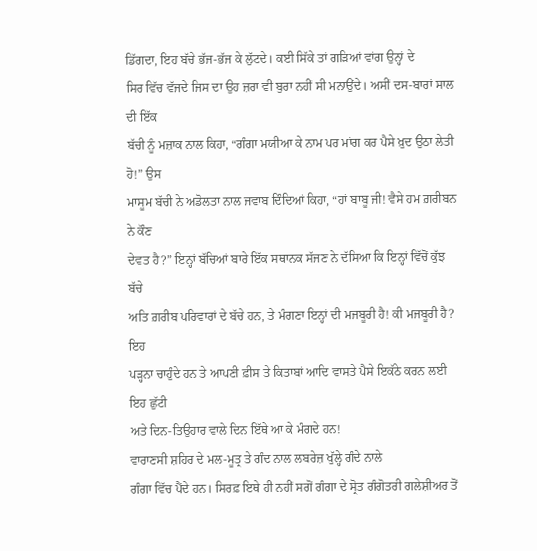ਡਿੱਗਦਾ, ਇਹ ਬੱਚੇ ਭੱਜ-ਭੱਜ ਕੇ ਲੁੱਟਦੇ। ਕਈ ਸਿੱਕੇ ਤਾਂ ਗੜਿਆਂ ਵਾਂਗ ਉਨ੍ਹਾਂ ਦੇ
ਸਿਰ ਵਿੱਚ ਵੱਜਦੇ ਜਿਸ ਦਾ ਉਹ ਜ਼ਰਾ ਵੀ ਬੁਰਾ ਨਹੀਂ ਸੀ ਮਨਾਉਂਦੇ। ਅਸੀਂ ਦਸ-ਬਾਰਾਂ ਸਾਲ ਦੀ ਇੱਕ
ਬੱਚੀ ਨੂੰ ਮਜ਼ਾਕ ਨਾਲ ਕਿਹਾ, “ਗੰਗਾ ਮਯੀਆ ਕੇ ਨਾਮ ਪਰ ਮਾਂਗ ਕਰ ਪੈਸੇ ਖ਼ੁਦ ਉਠਾ ਲੇਤੀ ਹੋ!” ਉਸ
ਮਾਸੂਮ ਬੱਚੀ ਨੇ ਅਡੋਲਤਾ ਨਾਲ ਜਵਾਬ ਦਿੰਦਿਆਂ ਕਿਹਾ, “ਹਾਂ ਬਾਬੂ ਜੀ! ਵੈਸੇ ਹਮ ਗ਼ਰੀਬਨ ਨੇ ਕੌਣ
ਦੇਵਤ ਹੈ?” ਇਨ੍ਹਾਂ ਬੱਚਿਆਂ ਬਾਰੇ ਇੱਕ ਸਥਾਨਕ ਸੱਜਣ ਨੇ ਦੱਸਿਆ ਕਿ ਇਨ੍ਹਾਂ ਵਿੱਚੋਂ ਕੁੱਝ ਬੱਚੇ
ਅਤਿ ਗ਼ਰੀਬ ਪਰਿਵਾਰਾਂ ਦੇ ਬੱਚੇ ਹਨ, ਤੇ ਮੰਗਣਾ ਇਨ੍ਹਾਂ ਦੀ ਮਜਬੂਰੀ ਹੈ! ਕੀ ਮਜਬੂਰੀ ਹੈ? ਇਹ
ਪੜ੍ਹਨਾ ਚਾਹੁੰਦੇ ਹਨ ਤੇ ਆਪਣੀ ਫ਼ੀਸ ਤੇ ਕਿਤਾਬਾਂ ਆਦਿ ਵਾਸਤੇ ਪੈਸੇ ਇਕੱਠੇ ਕਰਨ ਲਈ ਇਹ ਛੁੱਟੀ
ਅਤੇ ਦਿਨ-ਤਿਉਹਾਰ ਵਾਲੇ ਦਿਨ ਇੱਥੇ ਆ ਕੇ ਮੰਗਦੇ ਹਨ!
ਵਾਰਾਣਸੀ ਸ਼ਹਿਰ ਦੇ ਮਲ-ਮੂਤ੍ਰ ਤੇ ਗੰਦ ਨਾਲ ਲਬਰੇਜ਼ ਖੁੱਲ੍ਹੇ ਗੰਦੇ ਨਾਲੇ
ਗੰਗਾ ਵਿੱਚ ਪੈਂਦੇ ਹਨ। ਸਿਰਫ਼ ਇਥੇ ਹੀ ਨਹੀਂ ਸਗੋਂ ਗੰਗਾ ਦੇ ਸ੍ਰੋਤ ਗੰਗੋਤਰੀ ਗਲੇਸ਼ੀਅਰ ਤੋਂ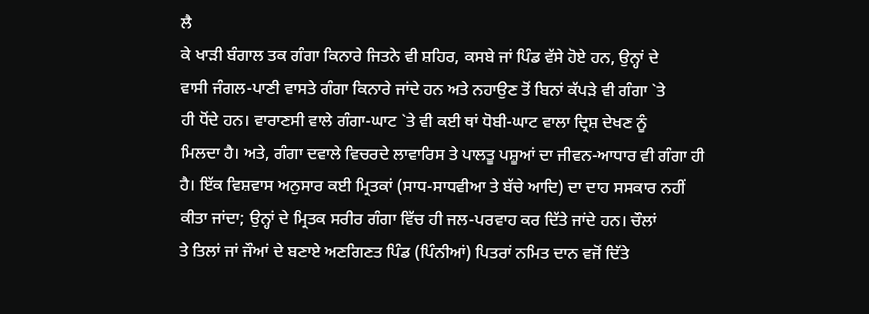ਲੈ
ਕੇ ਖਾੜੀ ਬੰਗਾਲ ਤਕ ਗੰਗਾ ਕਿਨਾਰੇ ਜਿਤਨੇ ਵੀ ਸ਼ਹਿਰ, ਕਸਬੇ ਜਾਂ ਪਿੰਡ ਵੱਸੇ ਹੋਏ ਹਨ, ਉਨ੍ਹਾਂ ਦੇ
ਵਾਸੀ ਜੰਗਲ-ਪਾਣੀ ਵਾਸਤੇ ਗੰਗਾ ਕਿਨਾਰੇ ਜਾਂਦੇ ਹਨ ਅਤੇ ਨਹਾਉਣ ਤੋਂ ਬਿਨਾਂ ਕੱਪੜੇ ਵੀ ਗੰਗਾ `ਤੇ
ਹੀ ਧੋਂਦੇ ਹਨ। ਵਾਰਾਣਸੀ ਵਾਲੇ ਗੰਗਾ-ਘਾਟ `ਤੇ ਵੀ ਕਈ ਥਾਂ ਧੋਬੀ-ਘਾਟ ਵਾਲਾ ਦ੍ਰਿਸ਼ ਦੇਖਣ ਨੂੰ
ਮਿਲਦਾ ਹੈ। ਅਤੇ, ਗੰਗਾ ਦਵਾਲੇ ਵਿਚਰਦੇ ਲਾਵਾਰਿਸ ਤੇ ਪਾਲਤੂ ਪਸ਼ੂਆਂ ਦਾ ਜੀਵਨ-ਆਧਾਰ ਵੀ ਗੰਗਾ ਹੀ
ਹੈ। ਇੱਕ ਵਿਸ਼ਵਾਸ ਅਨੁਸਾਰ ਕਈ ਮ੍ਰਿਤਕਾਂ (ਸਾਧ-ਸਾਧਵੀਆ ਤੇ ਬੱਚੇ ਆਦਿ) ਦਾ ਦਾਹ ਸਸਕਾਰ ਨਹੀਂ
ਕੀਤਾ ਜਾਂਦਾ; ਉਨ੍ਹਾਂ ਦੇ ਮ੍ਰਿਤਕ ਸਰੀਰ ਗੰਗਾ ਵਿੱਚ ਹੀ ਜਲ-ਪਰਵਾਹ ਕਰ ਦਿੱਤੇ ਜਾਂਦੇ ਹਨ। ਚੌਲਾਂ
ਤੇ ਤਿਲਾਂ ਜਾਂ ਜੌਆਂ ਦੇ ਬਣਾਏ ਅਣਗਿਣਤ ਪਿੰਡ (ਪਿੰਨੀਆਂ) ਪਿਤਰਾਂ ਨਮਿਤ ਦਾਨ ਵਜੋਂ ਦਿੱਤੇ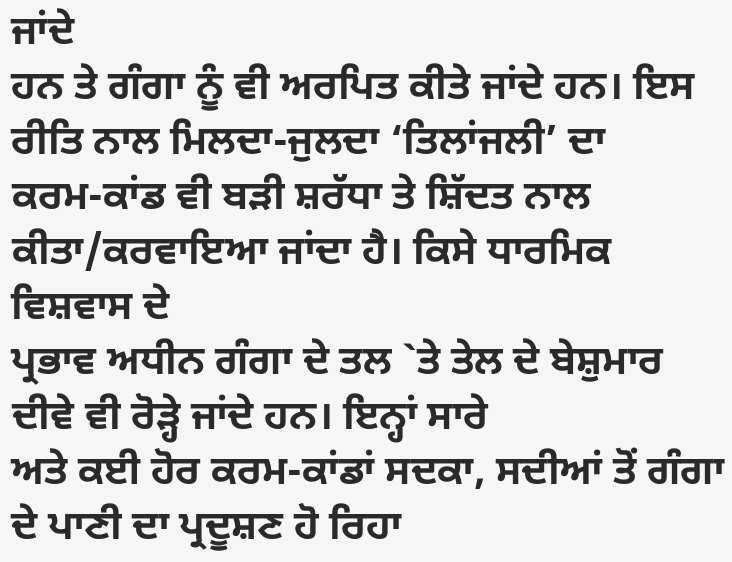ਜਾਂਦੇ
ਹਨ ਤੇ ਗੰਗਾ ਨੂੰ ਵੀ ਅਰਪਿਤ ਕੀਤੇ ਜਾਂਦੇ ਹਨ। ਇਸ ਰੀਤਿ ਨਾਲ ਮਿਲਦਾ-ਜੁਲਦਾ ‘ਤਿਲਾਂਜਲੀ’ ਦਾ
ਕਰਮ-ਕਾਂਡ ਵੀ ਬੜੀ ਸ਼ਰੱਧਾ ਤੇ ਸ਼ਿੱਦਤ ਨਾਲ ਕੀਤਾ/ਕਰਵਾਇਆ ਜਾਂਦਾ ਹੈ। ਕਿਸੇ ਧਾਰਮਿਕ ਵਿਸ਼ਵਾਸ ਦੇ
ਪ੍ਰਭਾਵ ਅਧੀਨ ਗੰਗਾ ਦੇ ਤਲ `ਤੇ ਤੇਲ ਦੇ ਬੇਸ਼ੁਮਾਰ ਦੀਵੇ ਵੀ ਰੋੜ੍ਹੇ ਜਾਂਦੇ ਹਨ। ਇਨ੍ਹਾਂ ਸਾਰੇ
ਅਤੇ ਕਈ ਹੋਰ ਕਰਮ-ਕਾਂਡਾਂ ਸਦਕਾ, ਸਦੀਆਂ ਤੋਂ ਗੰਗਾ ਦੇ ਪਾਣੀ ਦਾ ਪ੍ਰਦੂਸ਼ਣ ਹੋ ਰਿਹਾ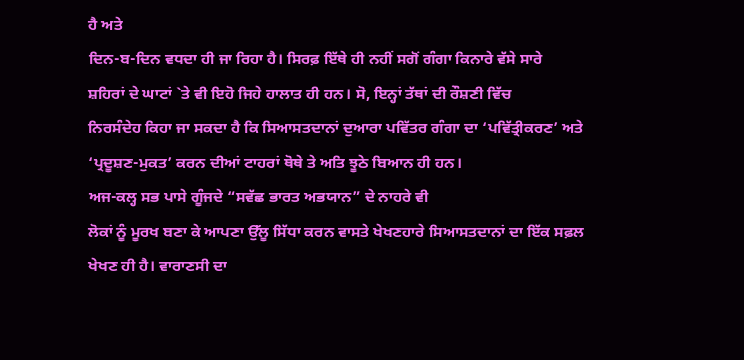ਹੈ ਅਤੇ
ਦਿਨ-ਬ-ਦਿਨ ਵਧਦਾ ਹੀ ਜਾ ਰਿਹਾ ਹੈ। ਸਿਰਫ਼ ਇੱਥੇ ਹੀ ਨਹੀਂ ਸਗੋਂ ਗੰਗਾ ਕਿਨਾਰੇ ਵੱਸੇ ਸਾਰੇ
ਸ਼ਹਿਰਾਂ ਦੇ ਘਾਟਾਂ `ਤੇ ਵੀ ਇਹੋ ਜਿਹੇ ਹਾਲਾਤ ਹੀ ਹਨ। ਸੋ, ਇਨ੍ਹਾਂ ਤੱਥਾਂ ਦੀ ਰੌਸ਼ਣੀ ਵਿੱਚ
ਨਿਰਸੰਦੇਹ ਕਿਹਾ ਜਾ ਸਕਦਾ ਹੈ ਕਿ ਸਿਆਸਤਦਾਨਾਂ ਦੁਆਰਾ ਪਵਿੱਤਰ ਗੰਗਾ ਦਾ ‘ਪਵਿੱਤ੍ਰੀਕਰਣ’ ਅਤੇ
‘ਪ੍ਰਦੂਸ਼ਣ-ਮੁਕਤ’ ਕਰਨ ਦੀਆਂ ਟਾਹਰਾਂ ਥੋਥੇ ਤੇ ਅਤਿ ਝੂਠੇ ਬਿਆਨ ਹੀ ਹਨ।
ਅਜ-ਕਲ੍ਹ ਸਭ ਪਾਸੇ ਗੂੰਜਦੇ “ਸਵੱਛ ਭਾਰਤ ਅਭਯਾਨ” ਦੇ ਨਾਹਰੇ ਵੀ
ਲੋਕਾਂ ਨੂੰ ਮੂਰਖ ਬਣਾ ਕੇ ਆਪਣਾ ਉੱਲੂ ਸਿੱਧਾ ਕਰਨ ਵਾਸਤੇ ਖੇਖਣਹਾਰੇ ਸਿਆਸਤਦਾਨਾਂ ਦਾ ਇੱਕ ਸਫ਼ਲ
ਖੇਖਣ ਹੀ ਹੈ। ਵਾਰਾਣਸੀ ਦਾ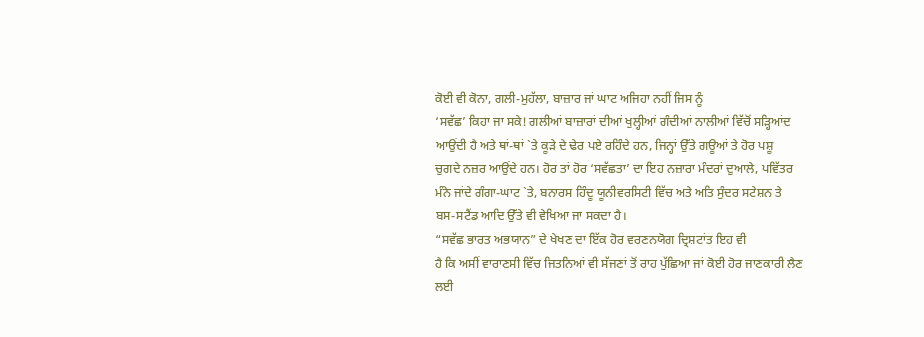ਕੋਈ ਵੀ ਕੋਨਾ, ਗਲੀ-ਮੁਹੱਲਾ, ਬਾਜ਼ਾਰ ਜਾਂ ਘਾਟ ਅਜਿਹਾ ਨਹੀਂ ਜਿਸ ਨੂੰ
‘ਸਵੱਛ’ ਕਿਹਾ ਜਾ ਸਕੇ! ਗਲੀਆਂ ਬਾਜ਼ਾਰਾਂ ਦੀਆਂ ਖੁਲ੍ਹੀਆਂ ਗੰਦੀਆਂ ਨਾਲੀਆਂ ਵਿੱਚੋਂ ਸੜ੍ਹਿਆਂਦ
ਆਉਂਦੀ ਹੈ ਅਤੇ ਥਾਂ-ਥਾਂ `ਤੇ ਕੂੜੇ ਦੇ ਢੇਰ ਪਏ ਰਹਿੰਦੇ ਹਨ, ਜਿਨ੍ਹਾਂ ਉੱਤੇ ਗਊਆਂ ਤੇ ਹੋਰ ਪਸ਼ੂ
ਚੁਗਦੇ ਨਜ਼ਰ ਆਉਂਦੇ ਹਨ। ਹੋਰ ਤਾਂ ਹੋਰ ‘ਸਵੱਛਤਾ’ ਦਾ ਇਹ ਨਜ਼ਾਰਾ ਮੰਦਰਾਂ ਦੁਆਲੇ, ਪਵਿੱਤਰ
ਮੰਨੇ ਜਾਂਦੇ ਗੰਗਾ-ਘਾਟ `ਤੇ, ਬਨਾਰਸ ਹਿੰਦੂ ਯੂਨੀਵਰਸਿਟੀ ਵਿੱਚ ਅਤੇ ਅਤਿ ਸੁੰਦਰ ਸਟੇਸ਼ਨ ਤੇ
ਬਸ-ਸਟੈਂਡ ਆਦਿ ਉੱਤੇ ਵੀ ਵੇਖਿਆ ਜਾ ਸਕਦਾ ਹੈ।
“ਸਵੱਛ ਭਾਰਤ ਅਭਯਾਨ” ਦੇ ਖੇਖਣ ਦਾ ਇੱਕ ਹੋਰ ਵਰਣਨਯੋਗ ਦ੍ਰਿਸ਼ਟਾਂਤ ਇਹ ਵੀ
ਹੈ ਕਿ ਅਸੀਂ ਵਾਰਾਣਸੀ ਵਿੱਚ ਜਿਤਨਿਆਂ ਵੀ ਸੱਜਣਾਂ ਤੋਂ ਰਾਹ ਪੁੱਛਿਆ ਜਾਂ ਕੋਈ ਹੋਰ ਜਾਣਕਾਰੀ ਲੈਣ
ਲਈ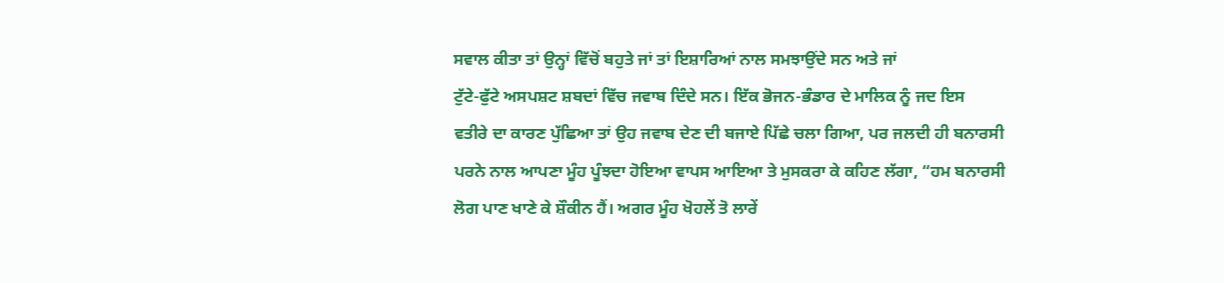ਸਵਾਲ ਕੀਤਾ ਤਾਂ ਉਨ੍ਹਾਂ ਵਿੱਚੋਂ ਬਹੁਤੇ ਜਾਂ ਤਾਂ ਇਸ਼ਾਰਿਆਂ ਨਾਲ ਸਮਝਾਉਂਦੇ ਸਨ ਅਤੇ ਜਾਂ
ਟੁੱਟੇ-ਫੁੱਟੇ ਅਸਪਸ਼ਟ ਸ਼ਬਦਾਂ ਵਿੱਚ ਜਵਾਬ ਦਿੰਦੇ ਸਨ। ਇੱਕ ਭੋਜਨ-ਭੰਡਾਰ ਦੇ ਮਾਲਿਕ ਨੂੰ ਜਦ ਇਸ
ਵਤੀਰੇ ਦਾ ਕਾਰਣ ਪੁੱਛਿਆ ਤਾਂ ਉਹ ਜਵਾਬ ਦੇਣ ਦੀ ਬਜਾਏ ਪਿੱਛੇ ਚਲਾ ਗਿਆ, ਪਰ ਜਲਦੀ ਹੀ ਬਨਾਰਸੀ
ਪਰਨੇ ਨਾਲ ਆਪਣਾ ਮੂੰਹ ਪੂੰਝਦਾ ਹੋਇਆ ਵਾਪਸ ਆਇਆ ਤੇ ਮੁਸਕਰਾ ਕੇ ਕਹਿਣ ਲੱਗਾ, “ਹਮ ਬਨਾਰਸੀ
ਲੋਗ ਪਾਣ ਖਾਣੇ ਕੇ ਸ਼ੌਕੀਨ ਹੈਂ। ਅਗਰ ਮੂੰਹ ਖੋਹਲੇਂ ਤੋ ਲਾਰੇਂ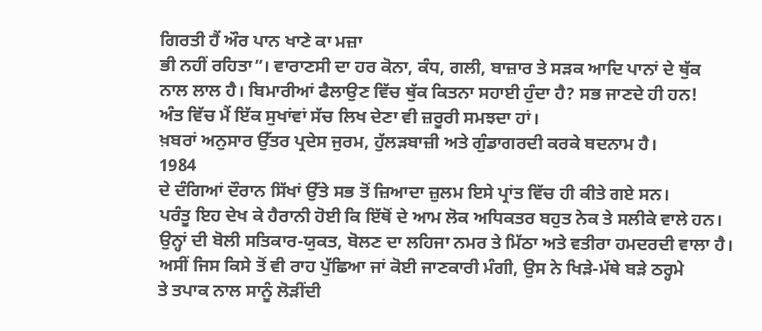ਗਿਰਤੀ ਹੈਂ ਔਰ ਪਾਨ ਖਾਣੇ ਕਾ ਮਜ਼ਾ
ਭੀ ਨਹੀਂ ਰਹਿਤਾ”। ਵਾਰਾਣਸੀ ਦਾ ਹਰ ਕੋਨਾ, ਕੰਧ, ਗਲੀ, ਬਾਜ਼ਾਰ ਤੇ ਸੜਕ ਆਦਿ ਪਾਨਾਂ ਦੇ ਥੁੱਕ
ਨਾਲ ਲਾਲ ਹੈ। ਬਿਮਾਰੀਆਂ ਫੈਲਾਉਣ ਵਿੱਚ ਥੁੱਕ ਕਿਤਨਾ ਸਹਾਈ ਹੁੰਦਾ ਹੈ? ਸਭ ਜਾਣਦੇ ਹੀ ਹਨ!
ਅੰਤ ਵਿੱਚ ਮੈਂ ਇੱਕ ਸੁਖਾਂਵਾਂ ਸੱਚ ਲਿਖ ਦੇਣਾ ਵੀ ਜ਼ਰੂਰੀ ਸਮਝਦਾ ਹਾਂ।
ਖ਼ਬਰਾਂ ਅਨੁਸਾਰ ਉੱਤਰ ਪ੍ਰਦੇਸ ਜੁਰਮ, ਹੁੱਲੜਬਾਜ਼ੀ ਅਤੇ ਗੁੰਡਾਗਰਦੀ ਕਰਕੇ ਬਦਨਾਮ ਹੈ।
1984
ਦੇ ਦੰਗਿਆਂ ਦੌਰਾਨ ਸਿੱਖਾਂ ਉੱਤੇ ਸਭ ਤੋਂ ਜ਼ਿਆਦਾ ਜ਼ੁਲਮ ਇਸੇ ਪ੍ਰਾਂਤ ਵਿੱਚ ਹੀ ਕੀਤੇ ਗਏ ਸਨ।
ਪਰੰਤੂ ਇਹ ਦੇਖ ਕੇ ਹੈਰਾਨੀ ਹੋਈ ਕਿ ਇੱਥੋਂ ਦੇ ਆਮ ਲੋਕ ਅਧਿਕਤਰ ਬਹੁਤ ਨੇਕ ਤੇ ਸਲੀਕੇ ਵਾਲੇ ਹਨ।
ਉਨ੍ਹਾਂ ਦੀ ਬੋਲੀ ਸਤਿਕਾਰ-ਯੁਕਤ, ਬੋਲਣ ਦਾ ਲਹਿਜਾ ਨਮਰ ਤੇ ਮਿੱਠਾ ਅਤੇ ਵਤੀਰਾ ਹਮਦਰਦੀ ਵਾਲਾ ਹੈ।
ਅਸੀਂ ਜਿਸ ਕਿਸੇ ਤੋਂ ਵੀ ਰਾਹ ਪੁੱਛਿਆ ਜਾਂ ਕੋਈ ਜਾਣਕਾਰੀ ਮੰਗੀ, ਉਸ ਨੇ ਖਿੜੇ-ਮੱਥੇ ਬੜੇ ਠਰ੍ਹਮੇ
ਤੇ ਤਪਾਕ ਨਾਲ ਸਾਨੂੰ ਲੋੜੀਂਦੀ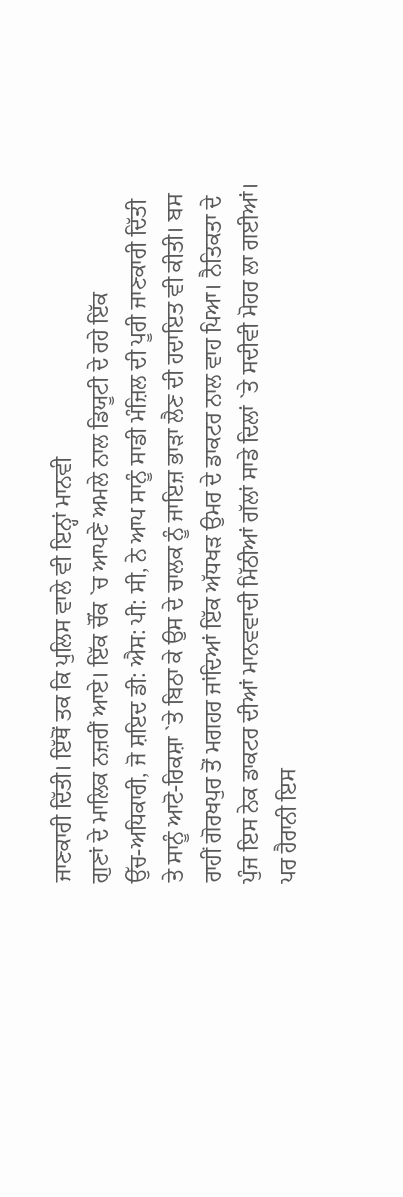ਜਾਣਕਾਰੀ ਦਿੱਤੀ। ਇੱਥੋਂ ਤਕ ਕਿ ਪੁਲਿਸ ਵਾਲੇ ਵੀ ਇਨ੍ਹਾਂ ਮਾਨਵੀ
ਗੁਣਾਂ ਦੇ ਮਾਲਿਕ ਨਜ਼ਰੀਂ ਆਏ। ਇੱਕ ਚੌਂਕ `ਚ ਆਪਣੇ ਅਮਲੇ ਨਾਲ ਡਿਯੂਟੀ ਦੇ ਰਹੇ ਇੱਕ
ਉੱਚ-ਅਧਿਕਾਰੀ, ਜੋ ਸ਼ਇਦ ਡੀ: ਐਸ: ਪੀ: ਸੀ, ਨੇ ਆਪ ਸਾਨੂੰ ਸਾਡੀ ਮੰਜ਼ਿਲ ਦੀ ਪੂਰੀ ਜਾਣਕਾਰੀ ਦਿੱਤੀ
ਤੇ ਸਾਨੂੰ ਆਟੋ-ਰਿਕਸ਼ਾ `ਤੇ ਬਿਠਾ ਕੇ ਉਸ ਦੇ ਚਾਲਕ ਨੂੰ ਜਾਇਜ਼ ਭਾੜਾ ਲੈਣ ਦੀ ਹਦਾਇਤ ਵੀ ਕੀਤੀ। ਬਸ
ਰਾਹੀਂ ਗੋਰਖਪੁਰ ਤੋਂ ਮਗਹਰ ਜਾਂਦਿਆਂ ਇੱਕ ਅੱਧਖੜ ਉਮਰ ਦੇ ਡਾਕਟਰ ਨਾਲ ਵਾਹ ਪਿਆ। ਨੈਤਿਕਤਾ ਦੇ
ਪੁੰਜ ਇਸ ਨੇਕ ਡਾਕਟਰ ਦੀਆਂ ਮਾਨਵਵਾਦੀ ਮਿੱਠੀਆਂ ਗੱਲਾਂ ਸਾਡੇ ਦਿਲਾਂ `ਤੇ ਸਦੀਵੀ ਮੋਹਰ ਲਾ ਗਈਆਂ।
ਪਰ ਹੈਰਾਨੀ ਇਸ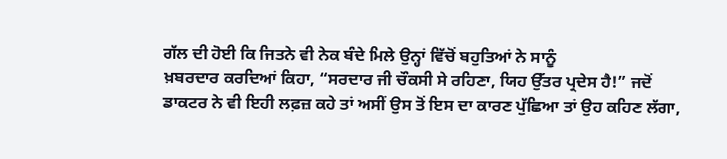ਗੱਲ ਦੀ ਹੋਈ ਕਿ ਜਿਤਨੇ ਵੀ ਨੇਕ ਬੰਦੇ ਮਿਲੇ ਉਨ੍ਹਾਂ ਵਿੱਚੋਂ ਬਹੁਤਿਆਂ ਨੇ ਸਾਨੂੰ
ਖ਼ਬਰਦਾਰ ਕਰਦਿਆਂ ਕਿਹਾ, “ਸਰਦਾਰ ਜੀ ਚੌਕਸੀ ਸੇ ਰਹਿਣਾ, ਯਿਹ ਉੱਤਰ ਪ੍ਰਦੇਸ ਹੈ!” ਜਦੋਂ
ਡਾਕਟਰ ਨੇ ਵੀ ਇਹੀ ਲਫ਼ਜ਼ ਕਹੇ ਤਾਂ ਅਸੀਂ ਉਸ ਤੋਂ ਇਸ ਦਾ ਕਾਰਣ ਪੁੱਛਿਆ ਤਾਂ ਉਹ ਕਹਿਣ ਲੱਗਾ,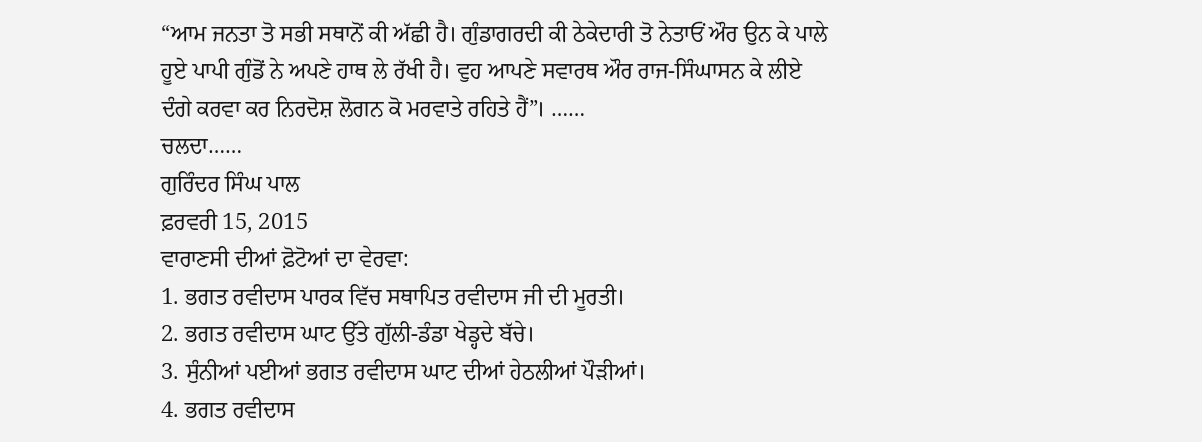“ਆਮ ਜਨਤਾ ਤੋ ਸਭੀ ਸਥਾਨੋਂ ਕੀ ਅੱਛੀ ਹੈ। ਗੁੰਡਾਗਰਦੀ ਕੀ ਠੇਕੇਦਾਰੀ ਤੋ ਨੇਤਾਓਂ ਔਰ ਉਨ ਕੇ ਪਾਲੇ
ਹੂਏ ਪਾਪੀ ਗੁੰਡੋਂ ਨੇ ਅਪਣੇ ਹਾਥ ਲੇ ਰੱਖੀ ਹੈ। ਵੁਹ ਆਪਣੇ ਸਵਾਰਥ ਔਰ ਰਾਜ-ਸਿੰਘਾਸਨ ਕੇ ਲੀਏ
ਦੰਗੇ ਕਰਵਾ ਕਰ ਨਿਰਦੋਸ਼ ਲੋਗਨ ਕੋ ਮਰਵਾਤੇ ਰਹਿਤੇ ਹੈਂ”। ……
ਚਲਦਾ……
ਗੁਰਿੰਦਰ ਸਿੰਘ ਪਾਲ
ਫ਼ਰਵਰੀ 15, 2015
ਵਾਰਾਣਸੀ ਦੀਆਂ ਫ਼ੋਟੋਆਂ ਦਾ ਵੇਰਵਾ:
1. ਭਗਤ ਰਵੀਦਾਸ ਪਾਰਕ ਵਿੱਚ ਸਥਾਪਿਤ ਰਵੀਦਾਸ ਜੀ ਦੀ ਮੂਰਤੀ।
2. ਭਗਤ ਰਵੀਦਾਸ ਘਾਟ ਉੱਤੇ ਗੁੱਲੀ-ਡੰਡਾ ਖੇਡ੍ਹਦੇ ਬੱਚੇ।
3. ਸੁੰਨੀਆਂ ਪਈਆਂ ਭਗਤ ਰਵੀਦਾਸ ਘਾਟ ਦੀਆਂ ਹੇਠਲੀਆਂ ਪੌੜੀਆਂ।
4. ਭਗਤ ਰਵੀਦਾਸ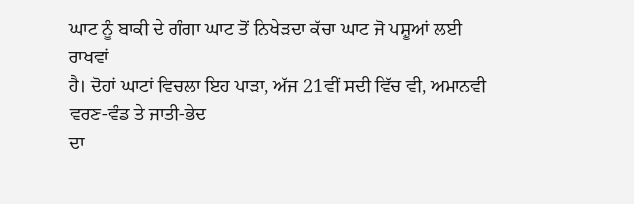ਘਾਟ ਨੂੰ ਬਾਕੀ ਦੇ ਗੰਗਾ ਘਾਟ ਤੋਂ ਨਿਖੇੜਦਾ ਕੱਚਾ ਘਾਟ ਜੋ ਪਸ਼ੂਆਂ ਲਈ ਰਾਖਵਾਂ
ਹੈ। ਦੋਹਾਂ ਘਾਟਾਂ ਵਿਚਲਾ ਇਹ ਪਾੜਾ, ਅੱਜ 21ਵੀਂ ਸਦੀ ਵਿੱਚ ਵੀ, ਅਮਾਨਵੀ ਵਰਣ-ਵੰਡ ਤੇ ਜਾਤੀ-ਭੇਦ
ਦਾ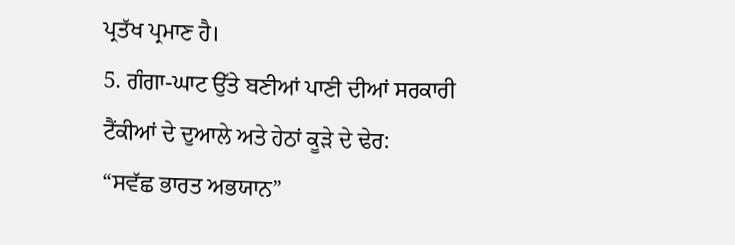ਪ੍ਰਤੱਖ ਪ੍ਰਮਾਣ ਹੈ।
5. ਗੰਗਾ-ਘਾਟ ਉੱਤੇ ਬਣੀਆਂ ਪਾਣੀ ਦੀਆਂ ਸਰਕਾਰੀ ਟੈਂਕੀਆਂ ਦੇ ਦੁਆਲੇ ਅਤੇ ਹੇਠਾਂ ਕੂੜੇ ਦੇ ਢੇਰ:
“ਸਵੱਛ ਭਾਰਤ ਅਭਯਾਨ”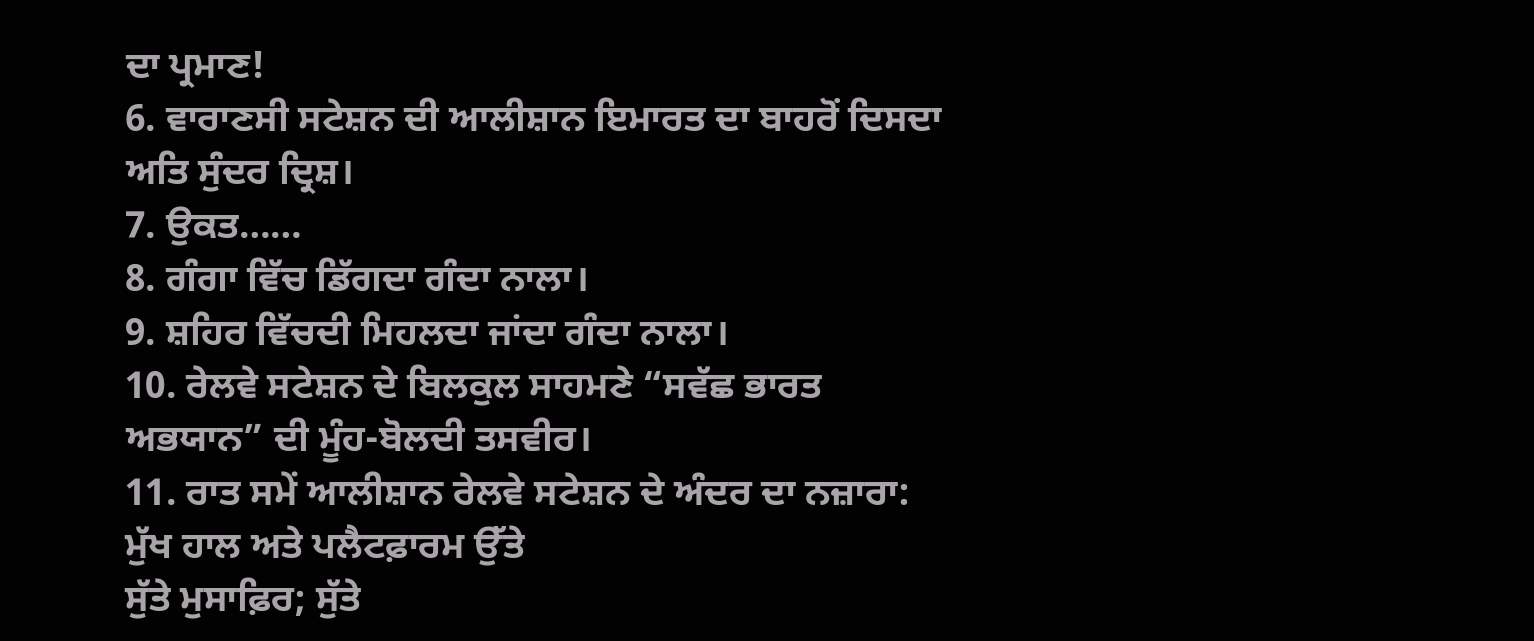ਦਾ ਪ੍ਰਮਾਣ!
6. ਵਾਰਾਣਸੀ ਸਟੇਸ਼ਨ ਦੀ ਆਲੀਸ਼ਾਨ ਇਮਾਰਤ ਦਾ ਬਾਹਰੋਂ ਦਿਸਦਾ ਅਤਿ ਸੁੰਦਰ ਦ੍ਰਿਸ਼।
7. ਉਕਤ……
8. ਗੰਗਾ ਵਿੱਚ ਡਿੱਗਦਾ ਗੰਦਾ ਨਾਲਾ।
9. ਸ਼ਹਿਰ ਵਿੱਚਦੀ ਮਿਹਲਦਾ ਜਾਂਦਾ ਗੰਦਾ ਨਾਲਾ।
10. ਰੇਲਵੇ ਸਟੇਸ਼ਨ ਦੇ ਬਿਲਕੁਲ ਸਾਹਮਣੇ “ਸਵੱਛ ਭਾਰਤ ਅਭਯਾਨ” ਦੀ ਮੂੰਹ-ਬੋਲਦੀ ਤਸਵੀਰ।
11. ਰਾਤ ਸਮੇਂ ਆਲੀਸ਼ਾਨ ਰੇਲਵੇ ਸਟੇਸ਼ਨ ਦੇ ਅੰਦਰ ਦਾ ਨਜ਼ਾਰਾ: ਮੁੱਖ ਹਾਲ ਅਤੇ ਪਲੈਟਫ਼ਾਰਮ ਉੱਤੇ
ਸੁੱਤੇ ਮੁਸਾਫ਼ਿਰ; ਸੁੱਤੇ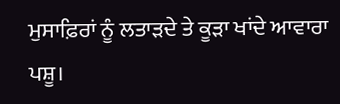ਮੁਸਾਫ਼ਿਰਾਂ ਨੂੰ ਲਤਾੜਦੇ ਤੇ ਕੂੜਾ ਖਾਂਦੇ ਆਵਾਰਾ ਪਸ਼ੂ।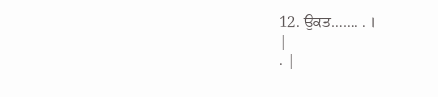12. ਉਕਤ……. . ।
|
. |